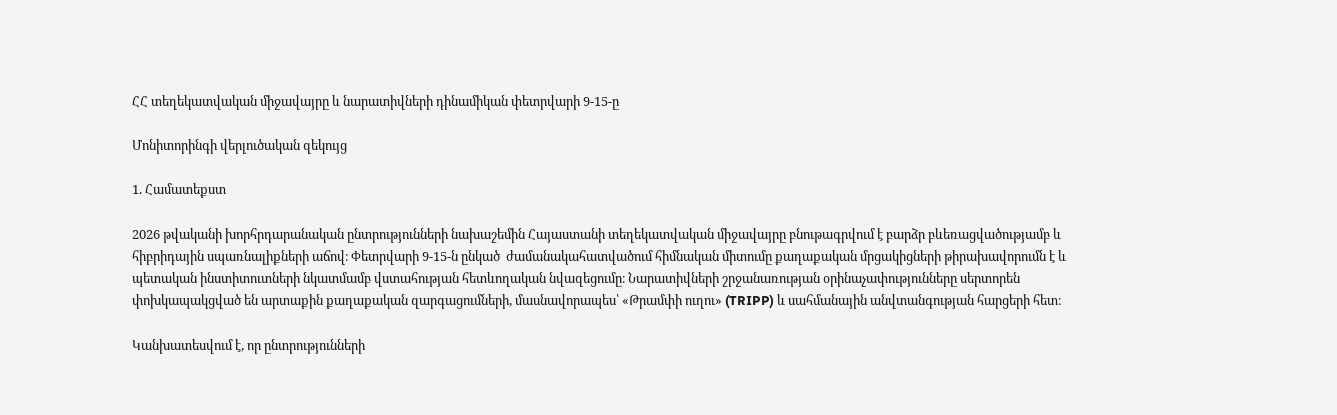ՀՀ տեղեկատվական միջավայրը և նարատիվների դինամիկան փետրվարի 9-15-ը

Մոնիտորինգի վերլուծական զեկույց

1. Համատեքստ

2026 թվականի խորհրդարանական ընտրությունների նախաշեմին Հայաստանի տեղեկատվական միջավայրը բնութագրվում է բարձր բևեռացվածությամբ և հիբրիդային սպառնալիքների աճով։ Փետրվարի 9-15-ն ընկած  ժամանակահատվածում հիմնական միտումը քաղաքական մրցակիցների թիրախավորումն է և պետական ինստիտուտների նկատմամբ վստահության հետևողական նվազեցումը։ Նարատիվների շրջանառության օրինաչափությունները սերտորեն փոխկապակցված են արտաքին քաղաքական զարգացումների, մասնավորապես՝ «Թրամփի ուղու» (TRIPP) և սահմանային անվտանգության հարցերի հետ։

Կանխատեսվում է, որ ընտրությունների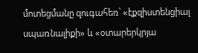մոտեցմանը զուգահեռ՝ «էքզիստենցիալ սպառնալիքի» և «օտարերկրյա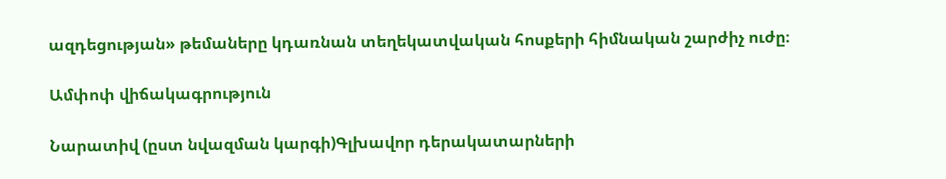ազդեցության» թեմաները կդառնան տեղեկատվական հոսքերի հիմնական շարժիչ ուժը։

Ամփոփ վիճակագրություն

Նարատիվ (ըստ նվազման կարգի)Գլխավոր դերակատարների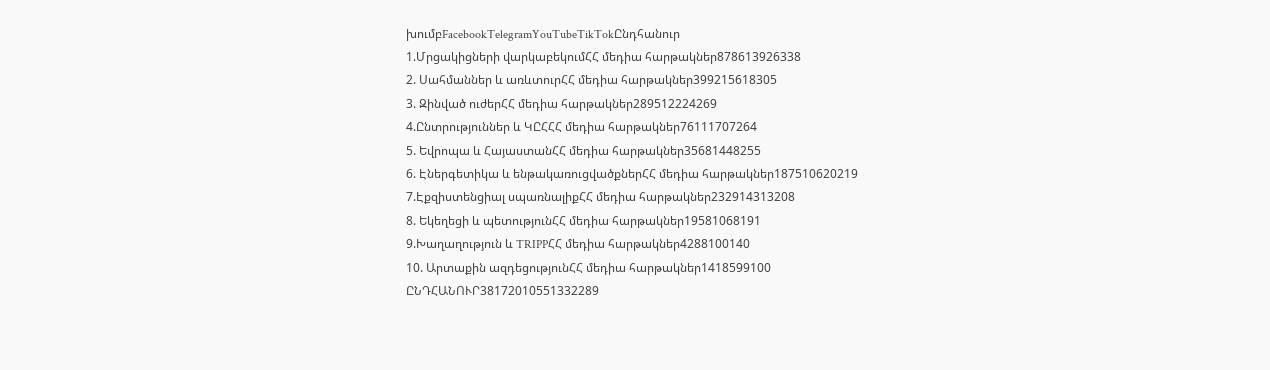խումբFacebookTelegramYouTubeTikTokԸնդհանուր
1.Մրցակիցների վարկաբեկումՀՀ մեդիա հարթակներ878613926338
2. Սահմաններ և առևտուրՀՀ մեդիա հարթակներ399215618305
3. Զինված ուժերՀՀ մեդիա հարթակներ289512224269
4.Ընտրություններ և ԿԸՀՀՀ մեդիա հարթակներ76111707264
5. Եվրոպա և ՀայաստանՀՀ մեդիա հարթակներ35681448255
6. Էներգետիկա և ենթակառուցվածքներՀՀ մեդիա հարթակներ187510620219
7.Էքզիստենցիալ սպառնալիքՀՀ մեդիա հարթակներ232914313208
8. Եկեղեցի և պետությունՀՀ մեդիա հարթակներ19581068191
9.Խաղաղություն և TRIPPՀՀ մեդիա հարթակներ4288100140
10. Արտաքին ազդեցությունՀՀ մեդիա հարթակներ1418599100
ԸՆԴՀԱՆՈՒՐ38172010551332289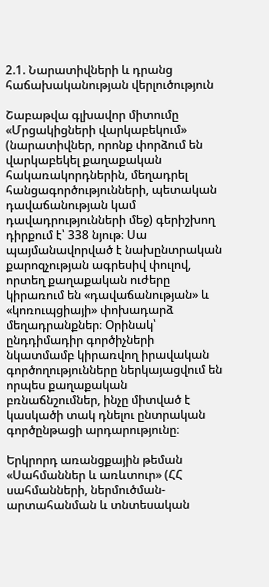2.1. Նարատիվների և դրանց հաճախականության վերլուծություն

Շաբաթվա գլխավոր միտումը «Մրցակիցների վարկաբեկում» (նարատիվներ, որոնք փորձում են վարկաբեկել քաղաքական հակառակորդներին, մեղադրել հանցագործությունների, պետական դավաճանության կամ դավադրությունների մեջ) գերիշխող դիրքում է՝ 338 նյութ։ Սա պայմանավորված է նախընտրական քարոզչության ագրեսիվ փուլով, որտեղ քաղաքական ուժերը կիրառում են «դավաճանության» և «կոռուպցիայի» փոխադարձ մեղադրանքներ։ Օրինակ՝ ընդդիմադիր գործիչների նկատմամբ կիրառվող իրավական գործողությունները ներկայացվում են որպես քաղաքական բռնաճնշումներ, ինչը միտված է կասկածի տակ դնելու ընտրական գործընթացի արդարությունը։

Երկրորդ առանցքային թեման «Սահմաններ և առևտուր» (ՀՀ սահմանների, ներմուծման-արտահանման և տնտեսական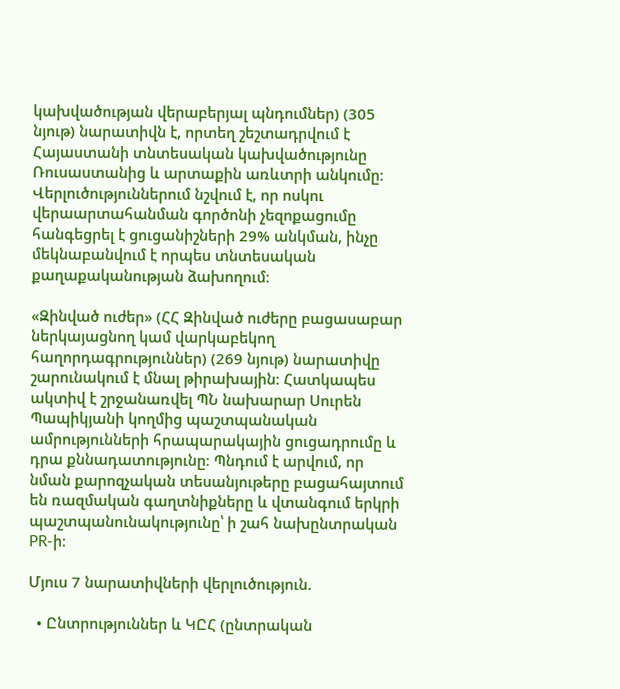կախվածության վերաբերյալ պնդումներ) (305 նյութ) նարատիվն է, որտեղ շեշտադրվում է Հայաստանի տնտեսական կախվածությունը Ռուսաստանից և արտաքին առևտրի անկումը։ Վերլուծություններում նշվում է, որ ոսկու վերաարտահանման գործոնի չեզոքացումը հանգեցրել է ցուցանիշների 29% անկման, ինչը մեկնաբանվում է որպես տնտեսական քաղաքականության ձախողում։

«Զինված ուժեր» (ՀՀ Զինված ուժերը բացասաբար ներկայացնող կամ վարկաբեկող հաղորդագրություններ) (269 նյութ) նարատիվը շարունակում է մնալ թիրախային։ Հատկապես ակտիվ է շրջանառվել ՊՆ նախարար Սուրեն Պապիկյանի կողմից պաշտպանական ամրությունների հրապարակային ցուցադրումը և դրա քննադատությունը։ Պնդում է արվում, որ նման քարոզչական տեսանյութերը բացահայտում են ռազմական գաղտնիքները և վտանգում երկրի պաշտպանունակությունը՝ ի շահ նախընտրական PR-ի։

Մյուս 7 նարատիվների վերլուծություն.

  • Ընտրություններ և ԿԸՀ (ընտրական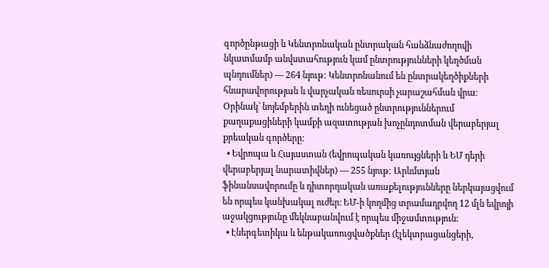գործընթացի և Կենտրոնական ընտրական հանձնաժողովի նկատմամբ անվստահություն կամ ընտրությունների կեղծման պնդումներ) — 264 նյութ: Կենտրոնանում են ընտրակեղծիքների հնարավորության և վարչական ռեսուրսի չարաշահման վրա։ Օրինակ՝ նոյեմբերին տեղի ունեցած ընտրություններում քաղաքացիների կամքի ազատության խոչընդոտման վերաբերյալ քրեական գործերը։
  • Եվրոպա և Հայաստան (եվրոպական կառույցների և ԵՄ դերի վերաբերյալ նարատիվներ) — 255 նյութ: Արևմտյան ֆինանսավորումը և դիտորդական առաքելությունները ներկայացվում են որպես կանխակալ ուժեր։ ԵՄ-ի կողմից տրամադրվող 12 մլն եվրոյի աջակցությունը մեկնաբանվում է որպես միջամտություն։
  • Էներգետիկա և ենթակառուցվածքներ (էլեկտրացանցերի,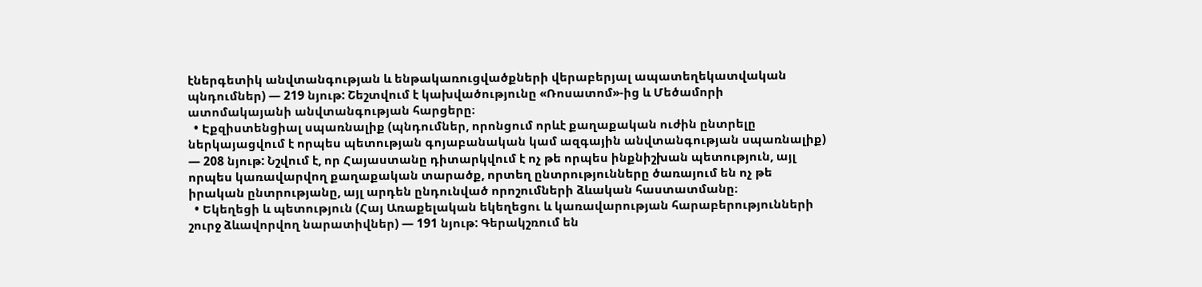էներգետիկ անվտանգության և ենթակառուցվածքների վերաբերյալ ապատեղեկատվական պնդումներ) — 219 նյութ: Շեշտվում է կախվածությունը «Ռոսատոմ»-ից և Մեծամորի ատոմակայանի անվտանգության հարցերը։
  • Էքզիստենցիալ սպառնալիք (պնդումներ, որոնցում որևէ քաղաքական ուժին ընտրելը ներկայացվում է որպես պետության գոյաբանական կամ ազգային անվտանգության սպառնալիք) — 208 նյութ: Նշվում է, որ Հայաստանը դիտարկվում է ոչ թե որպես ինքնիշխան պետություն, այլ որպես կառավարվող քաղաքական տարածք, որտեղ ընտրությունները ծառայում են ոչ թե իրական ընտրությանը, այլ արդեն ընդունված որոշումների ձևական հաստատմանը։
  • Եկեղեցի և պետություն (Հայ Առաքելական եկեղեցու և կառավարության հարաբերությունների շուրջ ձևավորվող նարատիվներ) — 191 նյութ: Գերակշռում են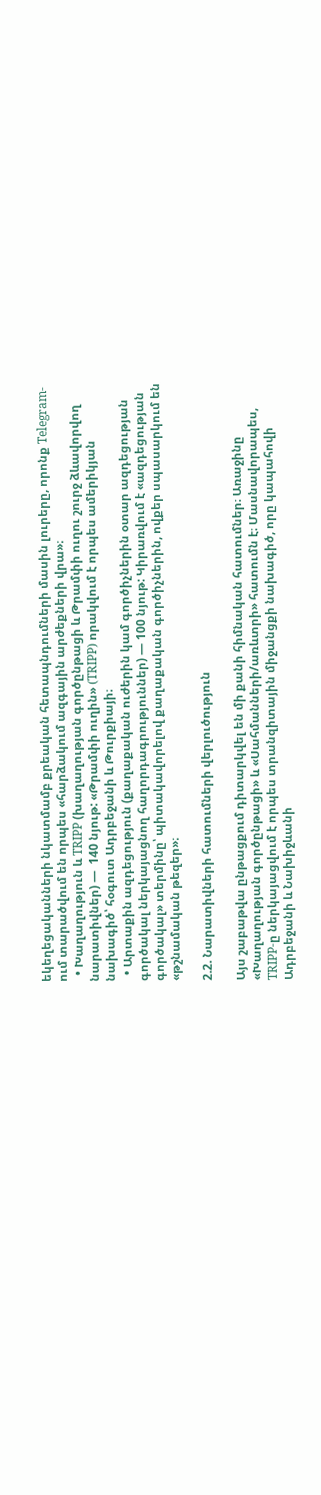եկեղեցականների նկատմամբ քրեական հետապնդումների մասին լուրերը, որոնք Telegram-ում տարածվում են որպես «հարձակում ազգային արժեքների վրա»։
  • Խաղաղություն և TRIPP (խաղաղության գործընթացի և Թրամփի ուղու շուրջ ձևավորվող նարատիվներ) —  140 նյութ: «Թրամփի ուղին» (TRIPP) որակվում է որպես ամերիկյան նախագիծ՝ հօգուտ Ադրբեջանի և Թուրքիայի։
  • Արտաքին ազդեցություն (քաղաքական ուժերին կամ գործիչներին օտար ազդեցության գործակալ ներկայացնող հաղորդագրություններ) — 100 նյութ: Կիրառվում է «ազդեցության գործակալ» տերմինը՝ պիտակավորելով քաղաքական գործիչներին, ովքեր սպասարկում են «թշնամական թեզեր»։

2.2. Նարատիվների հատումների վերլուծություն

Այս շաբաթվա ընթացքում դիտարկվել են մի քանի հիմնական հատումներ։ Առաջինը «Խաղաղության գործընթացի» և «Սահմանների/առևտրի» հատումն է։ Մասնավորապես, TRIPP-ը ներկայացվում է որպես տրանզիտային միջանցքի նախագիծ, որը կապահովի Ադրբեջանի և Նախիջևանի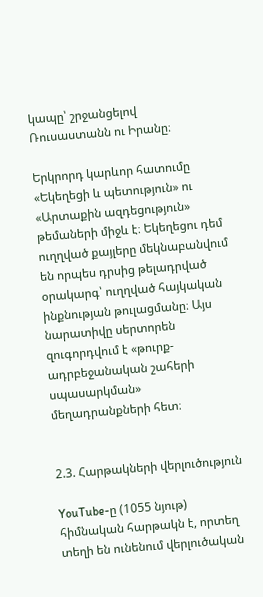կապը՝ շրջանցելով Ռուսաստանն ու Իրանը։

Երկրորդ կարևոր հատումը «Եկեղեցի և պետություն» ու «Արտաքին ազդեցություն» թեմաների միջև է։ Եկեղեցու դեմ ուղղված քայլերը մեկնաբանվում են որպես դրսից թելադրված օրակարգ՝ ուղղված հայկական ինքնության թուլացմանը։ Այս նարատիվը սերտորեն զուգորդվում է «թուրք-ադրբեջանական շահերի սպասարկման» մեղադրանքների հետ։


2.3. Հարթակների վերլուծություն

YouTube-ը (1055 նյութ) հիմնական հարթակն է, որտեղ տեղի են ունենում վերլուծական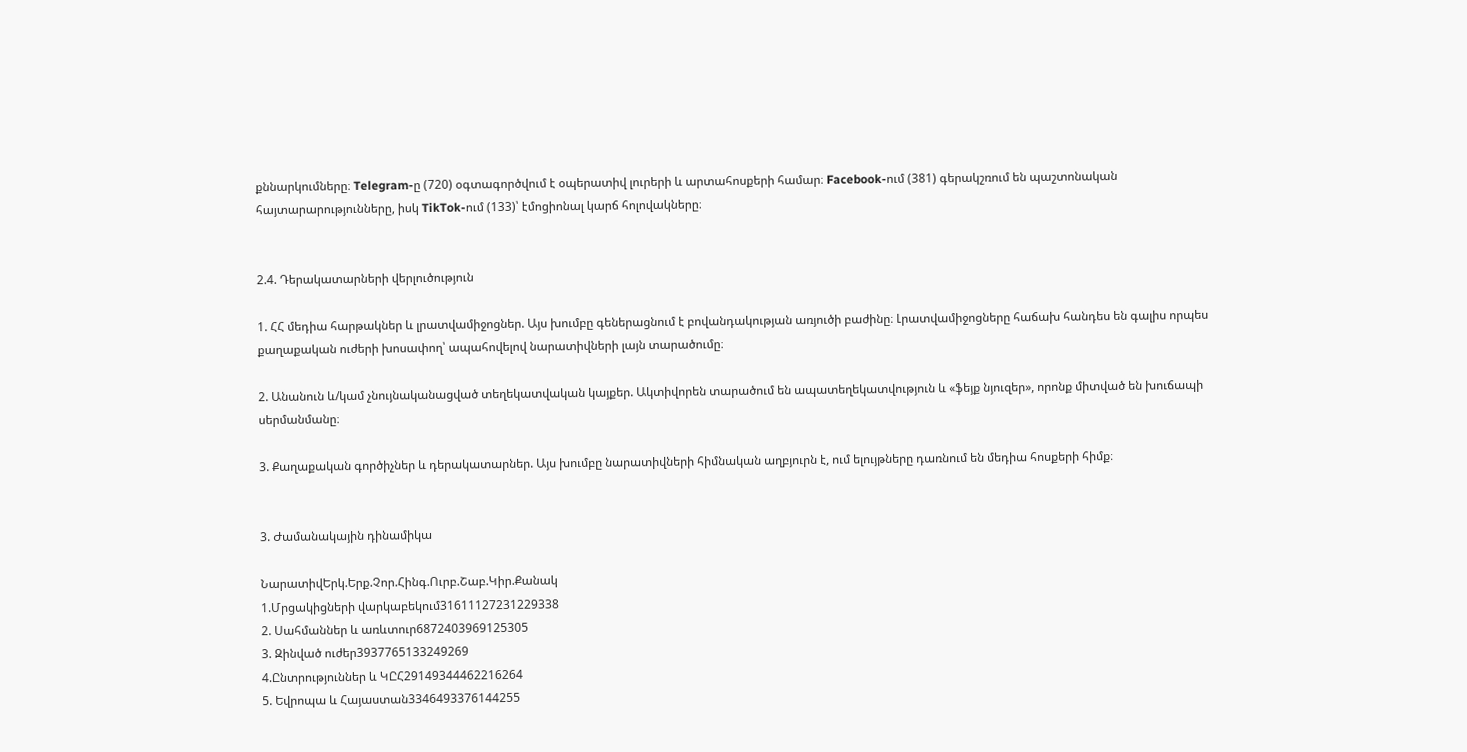քննարկումները։ Telegram-ը (720) օգտագործվում է օպերատիվ լուրերի և արտահոսքերի համար։ Facebook-ում (381) գերակշռում են պաշտոնական հայտարարությունները, իսկ TikTok-ում (133)՝ էմոցիոնալ կարճ հոլովակները։


2.4. Դերակատարների վերլուծություն

1. ՀՀ մեդիա հարթակներ և լրատվամիջոցներ. Այս խումբը գեներացնում է բովանդակության առյուծի բաժինը։ Լրատվամիջոցները հաճախ հանդես են գալիս որպես քաղաքական ուժերի խոսափող՝ ապահովելով նարատիվների լայն տարածումը։

2. Անանուն և/կամ չնույնականացված տեղեկատվական կայքեր. Ակտիվորեն տարածում են ապատեղեկատվություն և «ֆեյք նյուզեր», որոնք միտված են խուճապի սերմանմանը։

3. Քաղաքական գործիչներ և դերակատարներ. Այս խումբը նարատիվների հիմնական աղբյուրն է, ում ելույթները դառնում են մեդիա հոսքերի հիմք։


3. Ժամանակային դինամիկա

ՆարատիվԵրկ.Երք.Չոր.Հինգ.Ուրբ.Շաբ.Կիր.Քանակ
1.Մրցակիցների վարկաբեկում31611127231229338
2. Սահմաններ և առևտուր6872403969125305
3. Զինված ուժեր3937765133249269
4.Ընտրություններ և ԿԸՀ29149344462216264
5. Եվրոպա և Հայաստան3346493376144255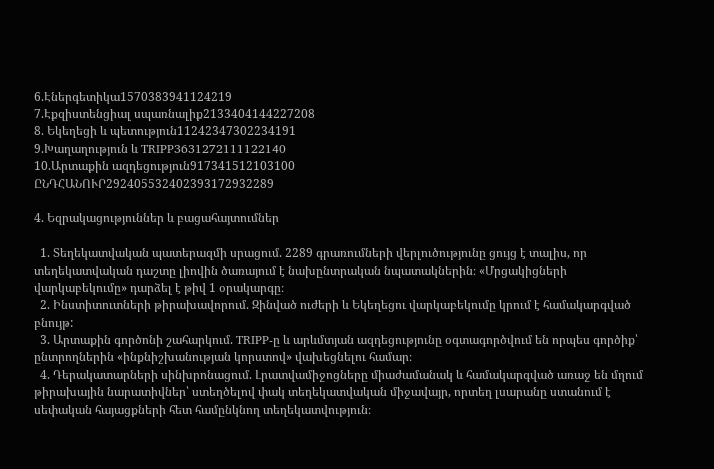6.Էներգետիկա1570383941124219
7.Էքզիստենցիալ սպառնալիք2133404144227208
8. Եկեղեցի և պետություն11242347302234191
9.Խաղաղություն և TRIPP3631272111122140
10.Արտաքին ազդեցություն917341512103100
ԸՆԴՀԱՆՈՒՐ292405532402393172932289

4. Եզրակացություններ և բացահայտումներ

  1. Տեղեկատվական պատերազմի սրացում. 2289 գրառումների վերլուծությունը ցույց է տալիս, որ տեղեկատվական դաշտը լիովին ծառայում է նախընտրական նպատակներին։ «Մրցակիցների վարկաբեկումը» դարձել է թիվ 1 օրակարգը։
  2. Ինստիտուտների թիրախավորում. Զինված ուժերի և Եկեղեցու վարկաբեկումը կրում է համակարգված բնույթ:
  3. Արտաքին գործոնի շահարկում. TRIPP-ը և արևմտյան ազդեցությունը օգտագործվում են որպես գործիք՝ ընտրողներին «ինքնիշխանության կորստով» վախեցնելու համար։
  4. Դերակատարների սինխրոնացում. Լրատվամիջոցները միաժամանակ և համակարգված առաջ են մղում թիրախային նարատիվներ՝ ստեղծելով փակ տեղեկատվական միջավայր, որտեղ լսարանը ստանում է սեփական հայացքների հետ համընկնող տեղեկատվություն։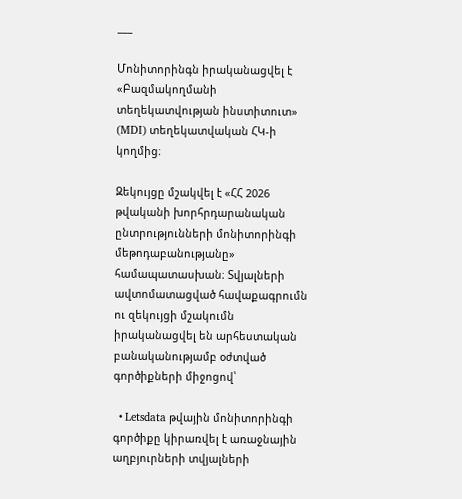___

Մոնիտորինգն իրականացվել է «Բազմակողմանի տեղեկատվության ինստիտուտ» (MDI) տեղեկատվական ՀԿ-ի կողմից։

Զեկույցը մշակվել է «ՀՀ 2026 թվականի խորհրդարանական ընտրությունների մոնիտորինգի մեթոդաբանությանը» համապատասխան։ Տվյալների ավտոմատացված հավաքագրումն ու զեկույցի մշակումն իրականացվել են արհեստական բանականությամբ օժտված գործիքների միջոցով՝

  • Letsdata թվային մոնիտորինգի գործիքը կիրառվել է առաջնային աղբյուրների տվյալների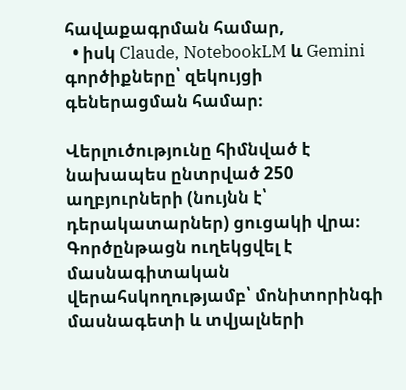հավաքագրման համար,
  • իսկ Claude, NotebookLM և Gemini գործիքները՝ զեկույցի գեներացման համար։

Վերլուծությունը հիմնված է նախապես ընտրված 250 աղբյուրների (նույնն է՝ դերակատարներ) ցուցակի վրա։ Գործընթացն ուղեկցվել է մասնագիտական վերահսկողությամբ՝ մոնիտորինգի մասնագետի և տվյալների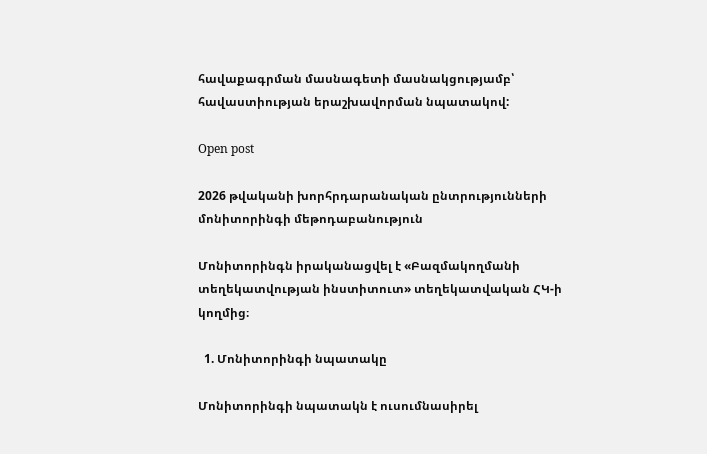հավաքագրման մասնագետի մասնակցությամբ՝ հավաստիության երաշխավորման նպատակով:

Open post

2026 թվականի խորհրդարանական ընտրությունների մոնիտորինգի մեթոդաբանություն

Մոնիտորինգն իրականացվել է «Բազմակողմանի տեղեկատվության ինստիտուտ» տեղեկատվական ՀԿ-ի կողմից։

  1. Մոնիտորինգի նպատակը

Մոնիտորինգի նպատակն է ուսումնասիրել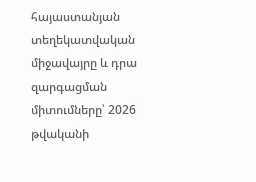հայաստանյան տեղեկատվական միջավայրը և դրա զարգացման միտումները՝ 2026 թվականի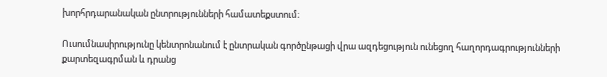խորհրդարանական ընտրությունների համատեքստում։

Ուսումնասիրությունը կենտրոնանում է ընտրական գործընթացի վրա ազդեցություն ունեցող հաղորդագրությունների քարտեզագրման և դրանց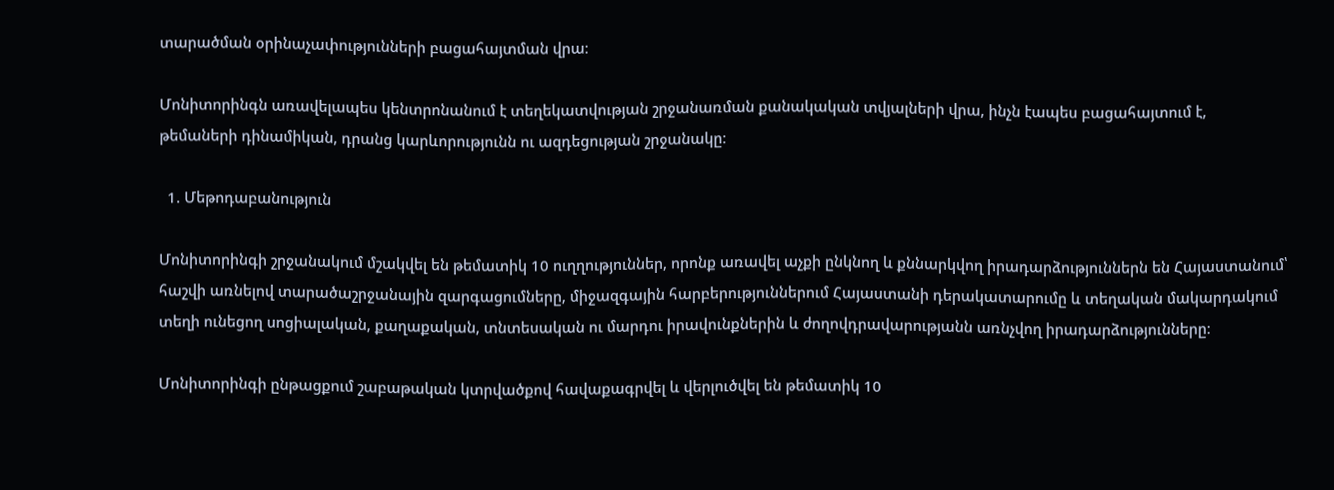տարածման օրինաչափությունների բացահայտման վրա։

Մոնիտորինգն առավելապես կենտրոնանում է տեղեկատվության շրջանառման քանակական տվյալների վրա, ինչն էապես բացահայտում է, թեմաների դինամիկան, դրանց կարևորությունն ու ազդեցության շրջանակը։

  1. Մեթոդաբանություն

Մոնիտորինգի շրջանակում մշակվել են թեմատիկ 10 ուղղություններ, որոնք առավել աչքի ընկնող և քննարկվող իրադարձություններն են Հայաստանում՝ հաշվի առնելով տարածաշրջանային զարգացումները, միջազգային հարբերություններում Հայաստանի դերակատարումը և տեղական մակարդակում տեղի ունեցող սոցիալական, քաղաքական, տնտեսական ու մարդու իրավունքներին և ժողովդրավարությանն առնչվող իրադարձությունները։

Մոնիտորինգի ընթացքում շաբաթական կտրվածքով հավաքագրվել և վերլուծվել են թեմատիկ 10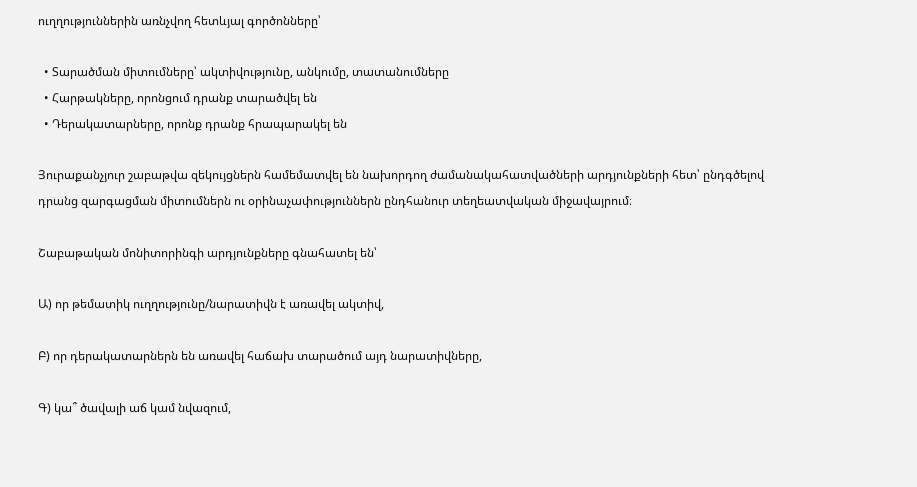ուղղություններին առնչվող հետևյալ գործոնները՝

  • Տարածման միտումները՝ ակտիվությունը, անկումը, տատանումները
  • Հարթակները, որոնցում դրանք տարածվել են
  • Դերակատարները, որոնք դրանք հրապարակել են

Յուրաքանչյուր շաբաթվա զեկույցներն համեմատվել են նախորդող ժամանակահատվածների արդյունքների հետ՝ ընդգծելով դրանց զարգացման միտումներն ու օրինաչափություններն ընդհանուր տեղեատվական միջավայրում։

Շաբաթական մոնիտորինգի արդյունքները գնահատել են՝

Ա) որ թեմատիկ ուղղությունը/նարատիվն է առավել ակտիվ,

Բ) որ դերակատարներն են առավել հաճախ տարածում այդ նարատիվները,

Գ) կա՞ ծավալի աճ կամ նվազում,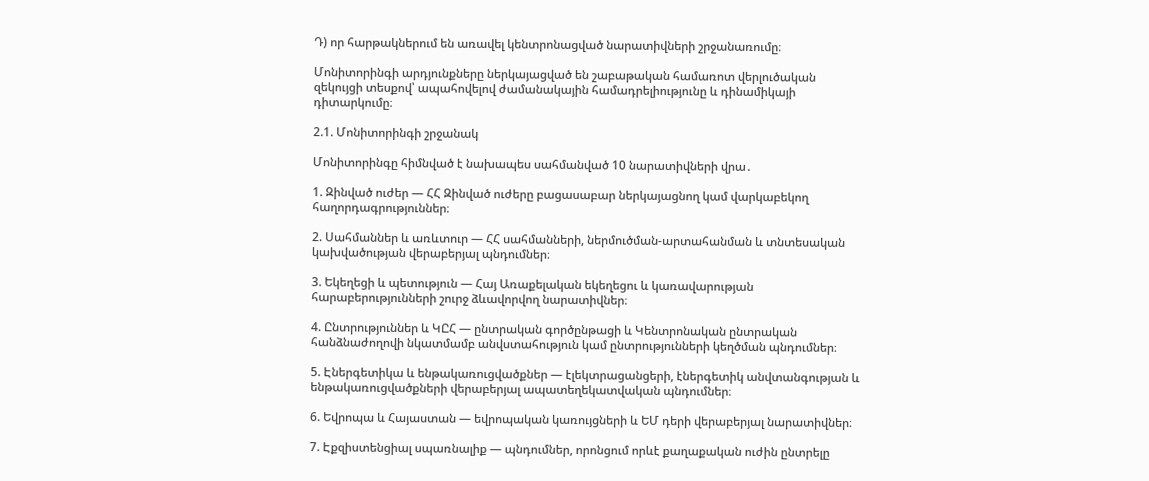Դ) որ հարթակներում են առավել կենտրոնացված նարատիվների շրջանառումը։

Մոնիտորինգի արդյունքները ներկայացված են շաբաթական համառոտ վերլուծական զեկույցի տեսքով՝ ապահովելով ժամանակային համադրելիությունը և դինամիկայի դիտարկումը։

2.1. Մոնիտորինգի շրջանակ

Մոնիտորինգը հիմնված է նախապես սահմանված 10 նարատիվների վրա․

1. Զինված ուժեր — ՀՀ Զինված ուժերը բացասաբար ներկայացնող կամ վարկաբեկող հաղորդագրություններ։

2. Սահմաններ և առևտուր — ՀՀ սահմանների, ներմուծման-արտահանման և տնտեսական կախվածության վերաբերյալ պնդումներ։

3. Եկեղեցի և պետություն — Հայ Առաքելական եկեղեցու և կառավարության հարաբերությունների շուրջ ձևավորվող նարատիվներ։

4. Ընտրություններ և ԿԸՀ — ընտրական գործընթացի և Կենտրոնական ընտրական հանձնաժողովի նկատմամբ անվստահություն կամ ընտրությունների կեղծման պնդումներ։

5. Էներգետիկա և ենթակառուցվածքներ — էլեկտրացանցերի, էներգետիկ անվտանգության և ենթակառուցվածքների վերաբերյալ ապատեղեկատվական պնդումներ։

6. Եվրոպա և Հայաստան — եվրոպական կառույցների և ԵՄ դերի վերաբերյալ նարատիվներ։

7. Էքզիստենցիալ սպառնալիք — պնդումներ, որոնցում որևէ քաղաքական ուժին ընտրելը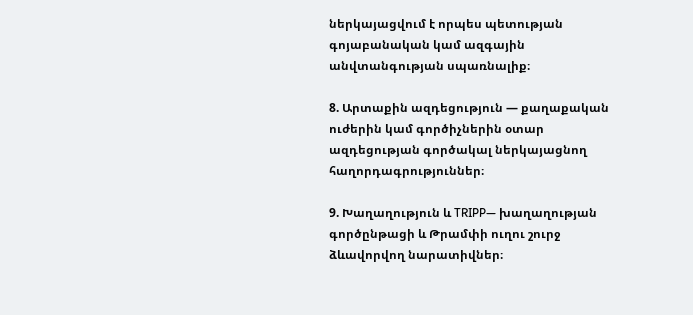ներկայացվում է որպես պետության գոյաբանական կամ ազգային անվտանգության սպառնալիք։

8. Արտաքին ազդեցություն — քաղաքական ուժերին կամ գործիչներին օտար ազդեցության գործակալ ներկայացնող հաղորդագրություններ։

9. Խաղաղություն և TRIPP— խաղաղության գործընթացի և Թրամփի ուղու շուրջ ձևավորվող նարատիվներ։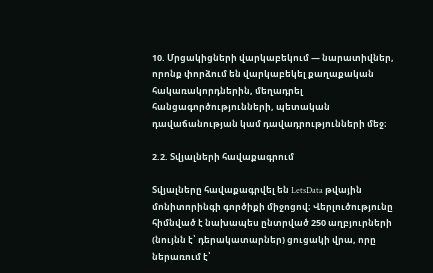10. Մրցակիցների վարկաբեկում — նարատիվներ, որոնք փորձում են վարկաբեկել քաղաքական հակառակորդներին, մեղադրել հանցագործությունների, պետական դավաճանության կամ դավադրությունների մեջ։

2.2. Տվյալների հավաքագրում

Տվյալները հավաքագրվել են LetsData թվային մոնիտորինգի գործիքի միջոցով։ Վերլուծությունը հիմնված է նախապես ընտրված 250 աղբյուրների (նույնն է՝ դերակատարներ) ցուցակի վրա, որը ներառում է՝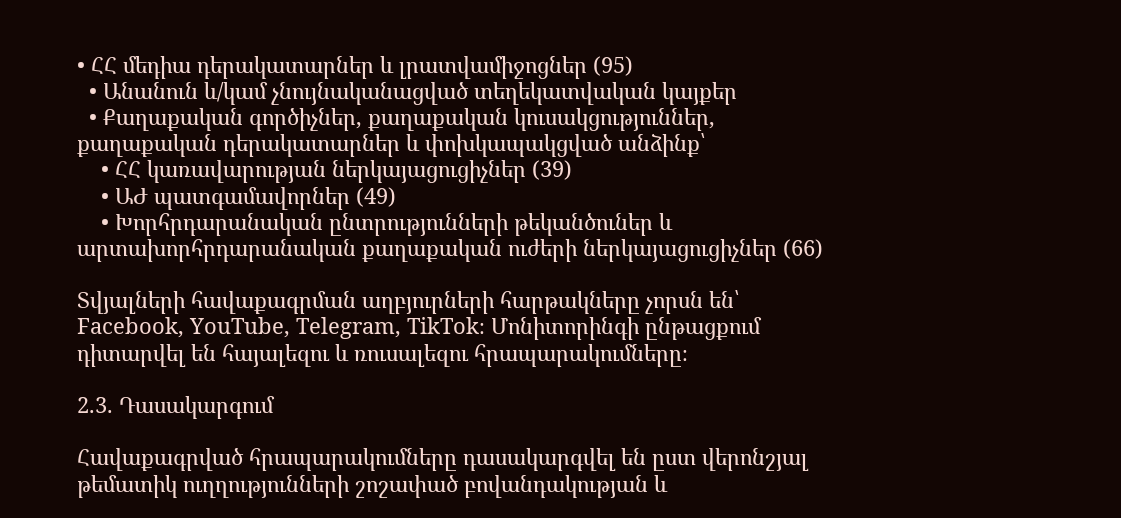• ՀՀ մեդիա դերակատարներ և լրատվամիջոցներ (95)
  • Անանուն և/կամ չնույնականացված տեղեկատվական կայքեր
  • Քաղաքական գործիչներ, քաղաքական կուսակցություններ, քաղաքական դերակատարներ և փոխկապակցված անձինք՝
    • ՀՀ կառավարության ներկայացուցիչներ (39)
    • ԱԺ պատգամավորներ (49)
    • Խորհրդարանական ընտրությունների թեկանծուներ և արտախորհրդարանական քաղաքական ուժերի ներկայացուցիչներ (66)

Տվյալների հավաքագրման աղբյուրների հարթակները չորսն են՝ Facebook, YouTube, Telegram, TikTok։ Մոնիտորինգի ընթացքում դիտարվել են հայալեզու և ռուսալեզու հրապարակումները։

2.3. Դասակարգում

Հավաքագրված հրապարակումները դասակարգվել են ըստ վերոնշյալ թեմատիկ ուղղությունների շոշափած բովանդակության և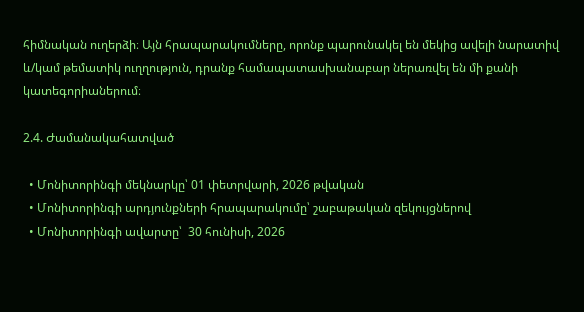հիմնական ուղերձի։ Այն հրապարակումները, որոնք պարունակել են մեկից ավելի նարատիվ և/կամ թեմատիկ ուղղություն, դրանք համապատասխանաբար ներառվել են մի քանի կատեգորիաներում։

2.4. Ժամանակահատված

  • Մոնիտորինգի մեկնարկը՝ 01 փետրվարի, 2026 թվական
  • Մոնիտորինգի արդյունքների հրապարակումը՝ շաբաթական զեկույցներով
  • Մոնիտորինգի ավարտը՝  30 հունիսի, 2026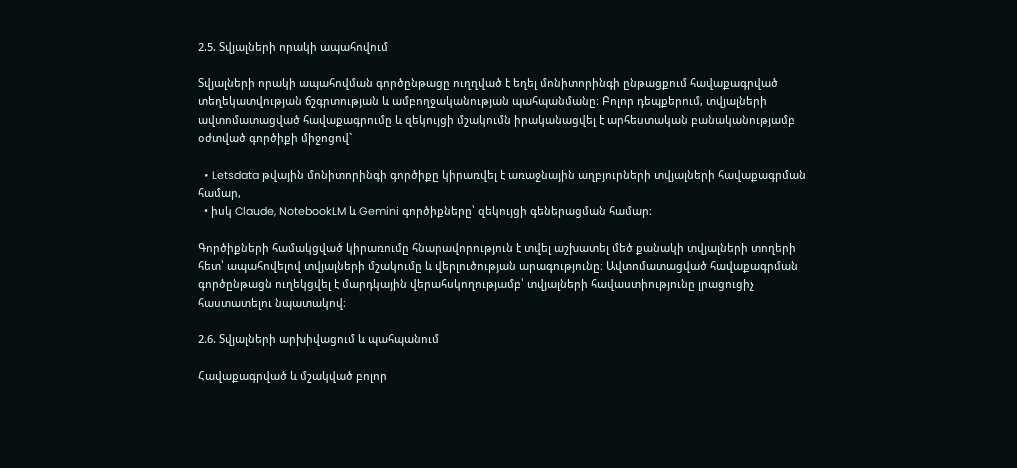2.5. Տվյալների որակի ապահովում

Տվյալների որակի ապահովման գործընթացը ուղղված է եղել մոնիտորինգի ընթացքում հավաքագրված տեղեկատվության ճշգրտության և ամբողջականության պահպանմանը։ Բոլոր դեպքերում, տվյալների ավտոմատացված հավաքագրումը և զեկույցի մշակումն իրականացվել է արհեստական բանականությամբ օժտված գործիքի միջոցով`

  • Letsdata թվային մոնիտորինգի գործիքը կիրառվել է առաջնային աղբյուրների տվյալների հավաքագրման համար,
  • իսկ Claude, NotebookLM և Gemini գործիքները՝ զեկույցի գեներացման համար։

Գործիքների համակցված կիրառումը հնարավորություն է տվել աշխատել մեծ քանակի տվյալների տողերի հետ՝ ապահովելով տվյալների մշակումը և վերլուծության արագությունը։ Ավտոմատացված հավաքագրման գործընթացն ուղեկցվել է մարդկային վերահսկողությամբ՝ տվյալների հավաստիությունը լրացուցիչ հաստատելու նպատակով։

2.6. Տվյալների արխիվացում և պահպանում

Հավաքագրված և մշակված բոլոր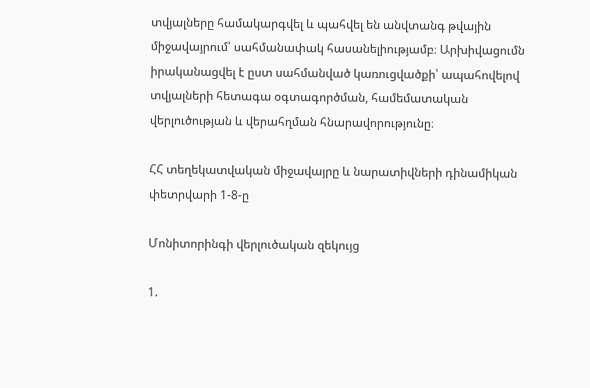տվյալները համակարգվել և պահվել են անվտանգ թվային միջավայրում՝ սահմանափակ հասանելիությամբ։ Արխիվացումն իրականացվել է ըստ սահմանված կառուցվածքի՝ ապահովելով տվյալների հետագա օգտագործման, համեմատական վերլուծության և վերահղման հնարավորությունը։

ՀՀ տեղեկատվական միջավայրը և նարատիվների դինամիկան փետրվարի 1-8-ը

Մոնիտորինգի վերլուծական զեկույց

1.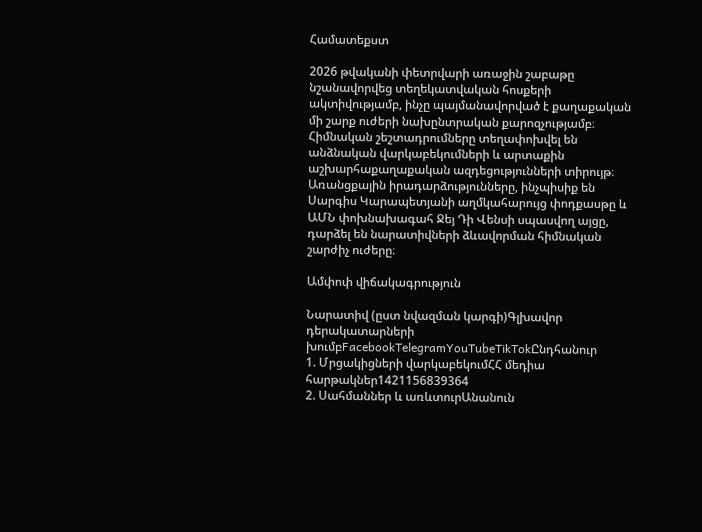Համատեքստ

2026 թվականի փետրվարի առաջին շաբաթը նշանավորվեց տեղեկատվական հոսքերի ակտիվությամբ, ինչը պայմանավորված է քաղաքական մի շարք ուժերի նախընտրական քարոզչությամբ։ Հիմնական շեշտադրումները տեղափոխվել են անձնական վարկաբեկումների և արտաքին աշխարհաքաղաքական ազդեցությունների տիրույթ։ Առանցքային իրադարձությունները, ինչպիսիք են Սարգիս Կարապետյանի աղմկահարույց փոդքասթը և ԱՄՆ փոխնախագահ Ջեյ Դի Վենսի սպասվող այցը, դարձել են նարատիվների ձևավորման հիմնական շարժիչ ուժերը։

Ամփոփ վիճակագրություն

Նարատիվ (ըստ նվազման կարգի)Գլխավոր դերակատարների խումբFacebookTelegramYouTubeTikTokԸնդհանուր
1. Մրցակիցների վարկաբեկումՀՀ մեդիա հարթակներ1421156839364
2. Սահմաններ և առևտուրԱնանուն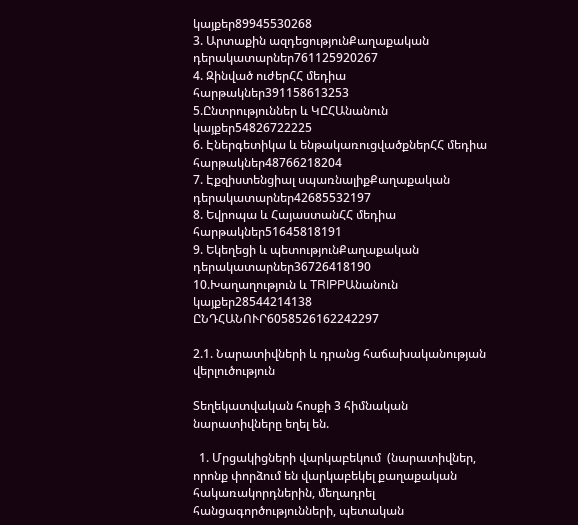կայքեր89945530268
3. Արտաքին ազդեցությունՔաղաքական դերակատարներ761125920267
4. Զինված ուժերՀՀ մեդիա հարթակներ391158613253
5.Ընտրություններ և ԿԸՀԱնանուն կայքեր54826722225
6. Էներգետիկա և ենթակառուցվածքներՀՀ մեդիա հարթակներ48766218204
7. Էքզիստենցիալ սպառնալիքՔաղաքական դերակատարներ42685532197
8. Եվրոպա և ՀայաստանՀՀ մեդիա հարթակներ51645818191
9. Եկեղեցի և պետությունՔաղաքական դերակատարներ36726418190
10.Խաղաղություն և TRIPPԱնանուն կայքեր28544214138
ԸՆԴՀԱՆՈՒՐ6058526162242297

2.1. Նարատիվների և դրանց հաճախականության վերլուծություն

Տեղեկատվական հոսքի 3 հիմնական նարատիվները եղել են.

  1. Մրցակիցների վարկաբեկում  (նարատիվներ, որոնք փորձում են վարկաբեկել քաղաքական հակառակորդներին, մեղադրել հանցագործությունների, պետական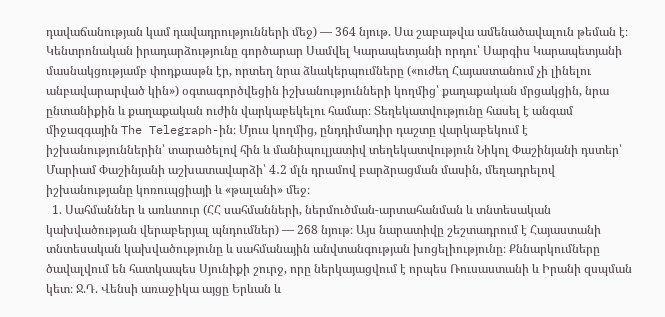դավաճանության կամ դավադրությունների մեջ) — 364 նյութ. Սա շաբաթվա ամենածավալուն թեման է։ Կենտրոնական իրադարձությունը գործարար Սամվել Կարապետյանի որդու՝ Սարգիս Կարապետյանի մասնակցությամբ փոդքասթն էր, որտեղ նրա ձևակերպումները («ուժեղ Հայաստանում չի լինելու անբավարարված կին») օգտագործվեցին իշխանությունների կողմից՝ քաղաքական մրցակցին, նրա ընտանիքին և քաղաքական ուժին վարկաբեկելու համար։ Տեղեկատվությունը հասել է անգամ միջազգային The Telegraph-ին։ Մյուս կողմից, ընդդիմադիր դաշտը վարկաբեկում է իշխանություններին՝ տարածելով հին և մանիպուլյատիվ տեղեկատվություն Նիկոլ Փաշինյանի դստեր՝ Մարիամ Փաշինյանի աշխատավարձի՝ 4․2 մլն դրամով բարձրացման մասին, մեղադրելով իշխանությանը կոռուպցիայի և «թալանի» մեջ։
  1. Սահմաններ և առևտուր (ՀՀ սահմանների, ներմուծման-արտահանման և տնտեսական կախվածության վերաբերյալ պնդումներ) — 268 նյութ։ Այս նարատիվը շեշտադրում է Հայաստանի տնտեսական կախվածությունը և սահմանային անվտանգության խոցելիությունը։ Քննարկումները ծավալվում են հատկապես Սյունիքի շուրջ, որը ներկայացվում է որպես Ռուսաստանի և Իրանի զսպման կետ։ Ջ.Դ. Վենսի առաջիկա այցը Երևան և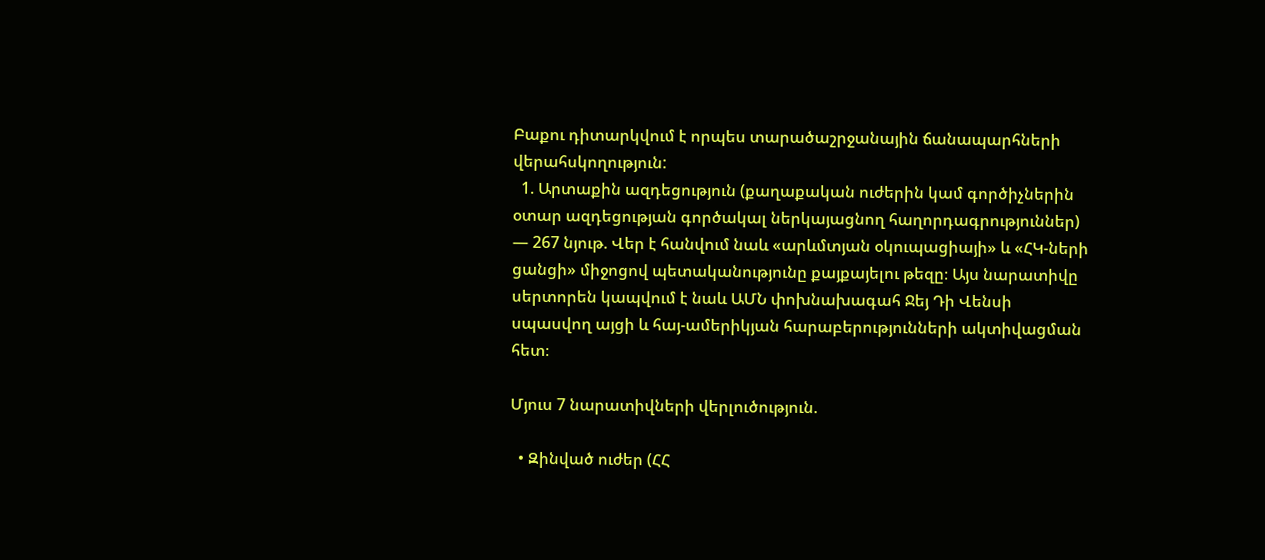Բաքու դիտարկվում է որպես տարածաշրջանային ճանապարհների վերահսկողություն:
  1. Արտաքին ազդեցություն (քաղաքական ուժերին կամ գործիչներին օտար ազդեցության գործակալ ներկայացնող հաղորդագրություններ) — 267 նյութ. Վեր է հանվում նաև «արևմտյան օկուպացիայի» և «ՀԿ-ների ցանցի» միջոցով պետականությունը քայքայելու թեզը։ Այս նարատիվը սերտորեն կապվում է նաև ԱՄՆ փոխնախագահ Ջեյ Դի Վենսի սպասվող այցի և հայ-ամերիկյան հարաբերությունների ակտիվացման հետ։

Մյուս 7 նարատիվների վերլուծություն.

  • Զինված ուժեր (ՀՀ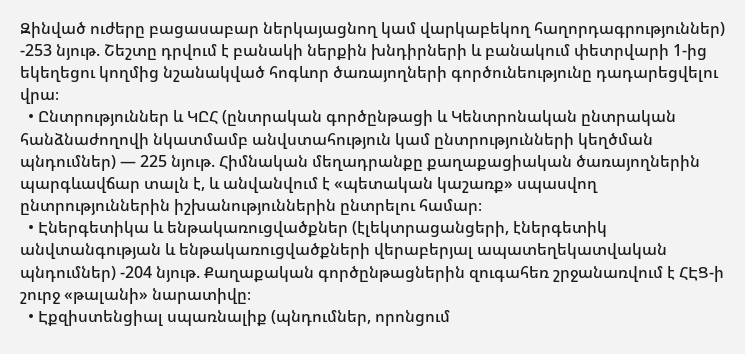Զինված ուժերը բացասաբար ներկայացնող կամ վարկաբեկող հաղորդագրություններ) -253 նյութ. Շեշտը դրվում է բանակի ներքին խնդիրների և բանակում փետրվարի 1-ից եկեղեցու կողմից նշանակված հոգևոր ծառայողների գործունեությունը դադարեցվելու վրա։
  • Ընտրություններ և ԿԸՀ (ընտրական գործընթացի և Կենտրոնական ընտրական հանձնաժողովի նկատմամբ անվստահություն կամ ընտրությունների կեղծման պնդումներ) — 225 նյութ. Հիմնական մեղադրանքը քաղաքացիական ծառայողներին պարգևավճար տալն է, և անվանվում է «պետական կաշառք» սպասվող ընտրություններին իշխանություններին ընտրելու համար։
  • Էներգետիկա և ենթակառուցվածքներ (էլեկտրացանցերի, էներգետիկ անվտանգության և ենթակառուցվածքների վերաբերյալ ապատեղեկատվական պնդումներ) -204 նյութ. Քաղաքական գործընթացներին զուգահեռ շրջանառվում է ՀԷՑ-ի շուրջ «թալանի» նարատիվը։
  • Էքզիստենցիալ սպառնալիք (պնդումներ, որոնցում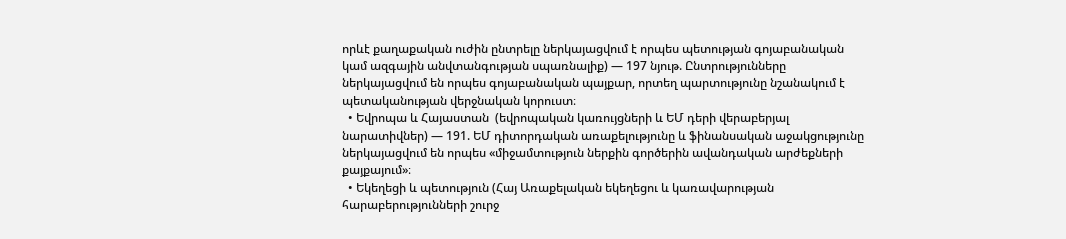որևէ քաղաքական ուժին ընտրելը ներկայացվում է որպես պետության գոյաբանական կամ ազգային անվտանգության սպառնալիք) — 197 նյութ. Ընտրությունները ներկայացվում են որպես գոյաբանական պայքար, որտեղ պարտությունը նշանակում է պետականության վերջնական կորուստ։
  • Եվրոպա և Հայաստան  (եվրոպական կառույցների և ԵՄ դերի վերաբերյալ նարատիվներ) — 191. ԵՄ դիտորդական առաքելությունը և ֆինանսական աջակցությունը ներկայացվում են որպես «միջամտություն ներքին գործերին ավանդական արժեքների քայքայում»։
  • Եկեղեցի և պետություն (Հայ Առաքելական եկեղեցու և կառավարության հարաբերությունների շուրջ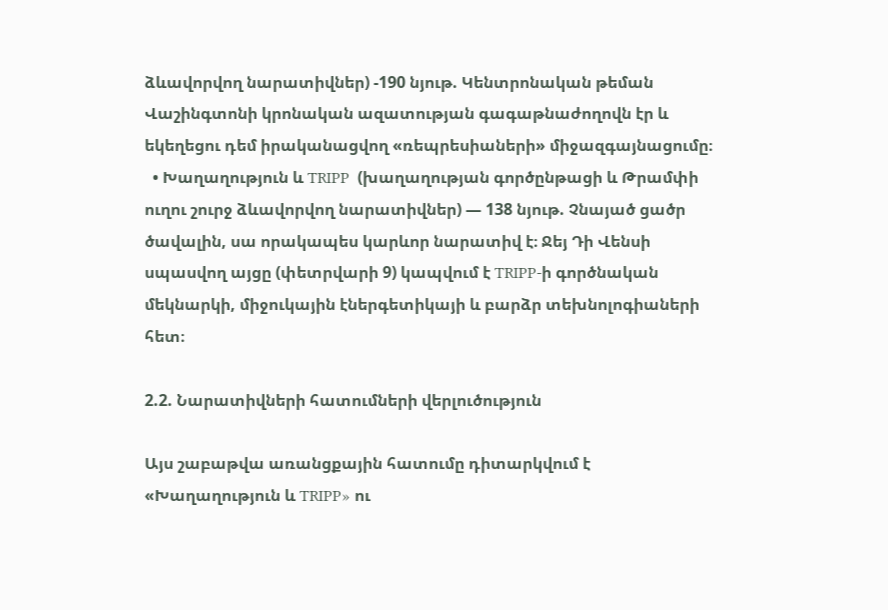ձևավորվող նարատիվներ) -190 նյութ. Կենտրոնական թեման Վաշինգտոնի կրոնական ազատության գագաթնաժողովն էր և եկեղեցու դեմ իրականացվող «ռեպրեսիաների» միջազգայնացումը։
  • Խաղաղություն և TRIPP  (խաղաղության գործընթացի և Թրամփի ուղու շուրջ ձևավորվող նարատիվներ) — 138 նյութ. Չնայած ցածր ծավալին, սա որակապես կարևոր նարատիվ է։ Ջեյ Դի Վենսի սպասվող այցը (փետրվարի 9) կապվում է TRIPP-ի գործնական մեկնարկի, միջուկային էներգետիկայի և բարձր տեխնոլոգիաների հետ։

2.2. Նարատիվների հատումների վերլուծություն

Այս շաբաթվա առանցքային հատումը դիտարկվում է «Խաղաղություն և TRIPP» ու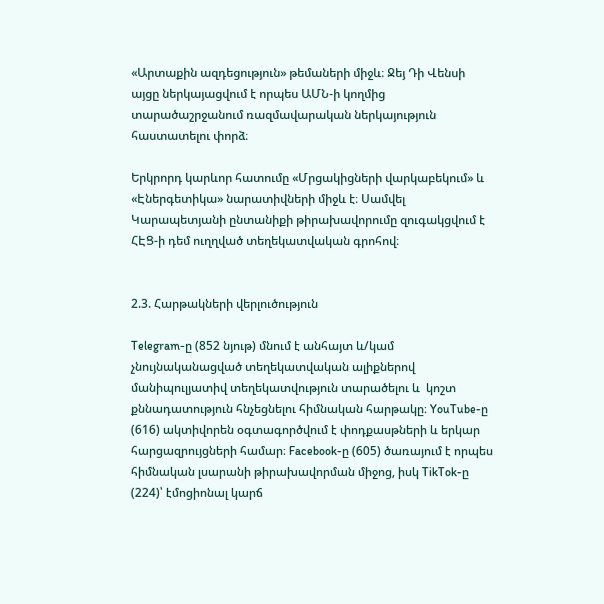«Արտաքին ազդեցություն» թեմաների միջև։ Ջեյ Դի Վենսի այցը ներկայացվում է որպես ԱՄՆ-ի կողմից տարածաշրջանում ռազմավարական ներկայություն հաստատելու փորձ։

Երկրորդ կարևոր հատումը «Մրցակիցների վարկաբեկում» և «Էներգետիկա» նարատիվների միջև է։ Սամվել Կարապետյանի ընտանիքի թիրախավորումը զուգակցվում է ՀԷՑ-ի դեմ ուղղված տեղեկատվական գրոհով։


2.3. Հարթակների վերլուծություն

Telegram-ը (852 նյութ) մնում է անհայտ և/կամ չնույնականացված տեղեկատվական ալիքներով մանիպուլյատիվ տեղեկատվություն տարածելու և  կոշտ քննադատություն հնչեցնելու հիմնական հարթակը։ YouTube-ը (616) ակտիվորեն օգտագործվում է փոդքասթների և երկար հարցազրույցների համար։ Facebook-ը (605) ծառայում է որպես հիմնական լսարանի թիրախավորման միջոց, իսկ TikTok-ը (224)՝ էմոցիոնալ կարճ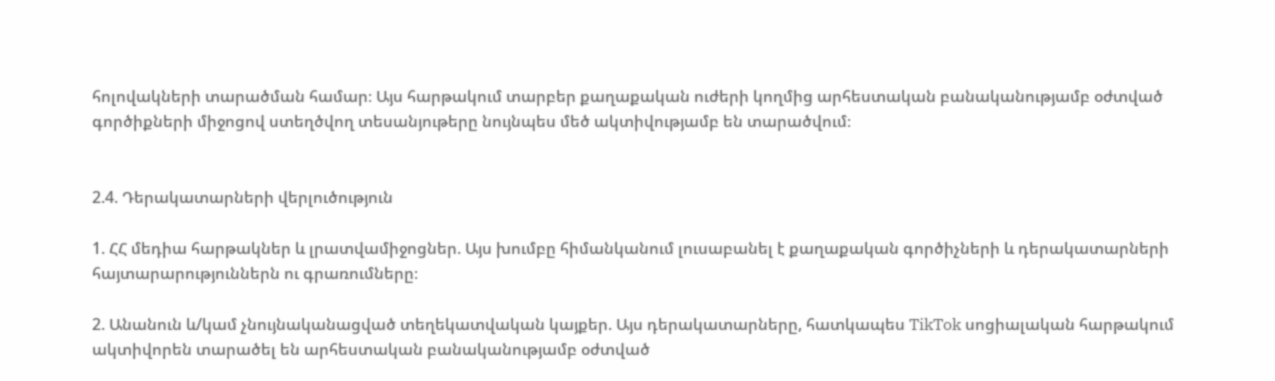հոլովակների տարածման համար։ Այս հարթակում տարբեր քաղաքական ուժերի կողմից արհեստական բանականությամբ օժտված գործիքների միջոցով ստեղծվող տեսանյութերը նույնպես մեծ ակտիվությամբ են տարածվում։


2.4. Դերակատարների վերլուծություն

1. ՀՀ մեդիա հարթակներ և լրատվամիջոցներ. Այս խումբը հիմանկանում լուսաբանել է քաղաքական գործիչների և դերակատարների հայտարարություններն ու գրառումները։

2. Անանուն և/կամ չնույնականացված տեղեկատվական կայքեր. Այս դերակատարները, հատկապես TikTok սոցիալական հարթակում ակտիվորեն տարածել են արհեստական բանականությամբ օժտված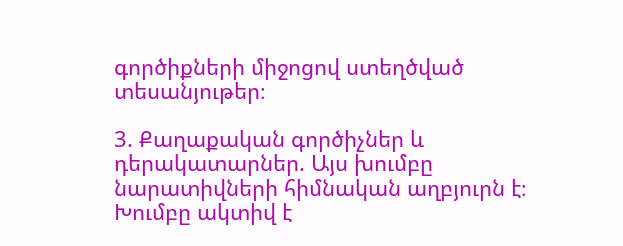գործիքների միջոցով ստեղծված տեսանյութեր։

3. Քաղաքական գործիչներ և դերակատարներ. Այս խումբը նարատիվների հիմնական աղբյուրն է։ Խումբը ակտիվ է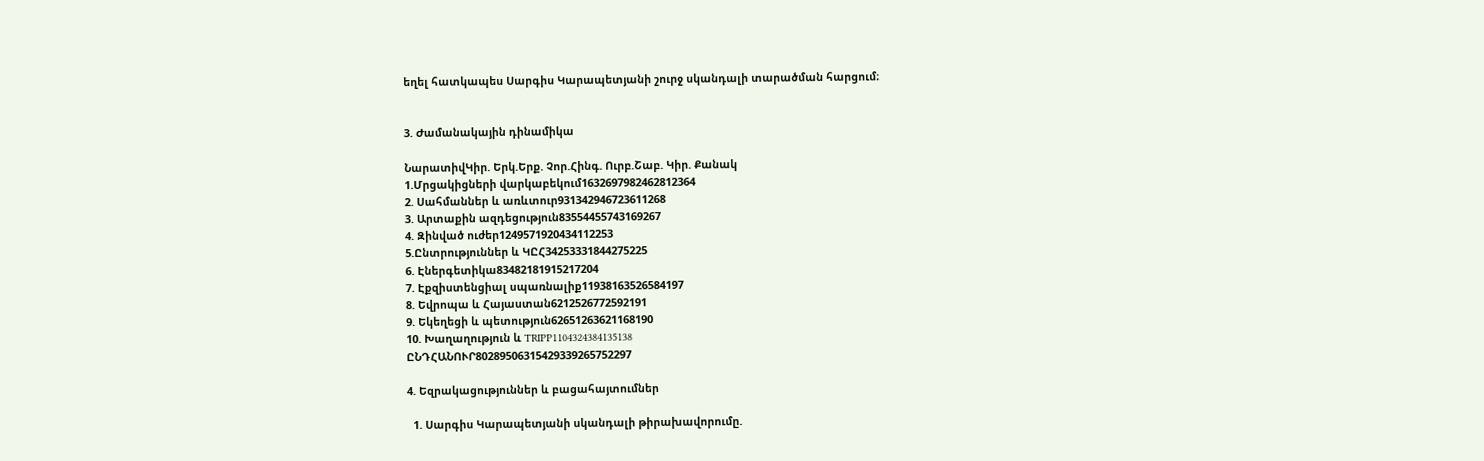եղել հատկապես Սարգիս Կարապետյանի շուրջ սկանդալի տարածման հարցում։


3. Ժամանակային դինամիկա

ՆարատիվԿիր. Երկ.Երք. Չոր.Հինգ. Ուրբ.Շաբ. Կիր. Քանակ
1.Մրցակիցների վարկաբեկում1632697982462812364
2. Սահմաններ և առևտուր931342946723611268
3. Արտաքին ազդեցություն83554455743169267
4. Զինված ուժեր1249571920434112253
5.Ընտրություններ և ԿԸՀ34253331844275225
6. Էներգետիկա83482181915217204
7. Էքզիստենցիալ սպառնալիք11938163526584197
8. Եվրոպա և Հայաստան6212526772592191
9. Եկեղեցի և պետություն62651263621168190
10. Խաղաղություն և TRIPP1104324384135138
ԸՆԴՀԱՆՈՒՐ80289506315429339265752297

4. Եզրակացություններ և բացահայտումներ

  1. Սարգիս Կարապետյանի սկանդալի թիրախավորումը.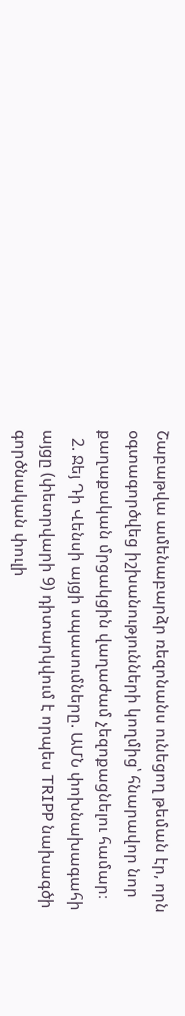Շաբաթվա ամենաբարձր ռեզոնանս ունեցող թեման էր, որն օգտագործվեց իշխանությունների կողմից՝ հնարավոր նոր քաղաքական մրցակցին վաղաժամ չեզոքացնելու համար։
  2. Ջեյ Դի Վենսի այցի սպասումները. ԱՄՆ փոխնախագահի այցը (փետրվարի 9) դիտարկվում է որպես TRIPP նախագծի գործնական փուլի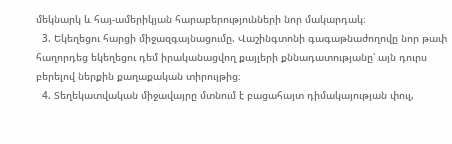մեկնարկ և հայ-ամերիկյան հարաբերությունների նոր մակարդակ։
  3. Եկեղեցու հարցի միջազգայնացումը. Վաշինգտոնի գագաթնաժողովը նոր թափ հաղորդեց եկեղեցու դեմ իրականացվող քայլերի քննադատությանը՝ այն դուրս բերելով ներքին քաղաքական տիրույթից։
  4. Տեղեկատվական միջավայրը մտնում է բացահայտ դիմակայության փուլ,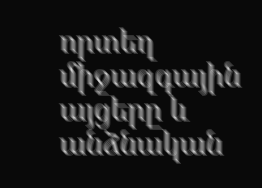որտեղ միջազգային այցերը և անձնական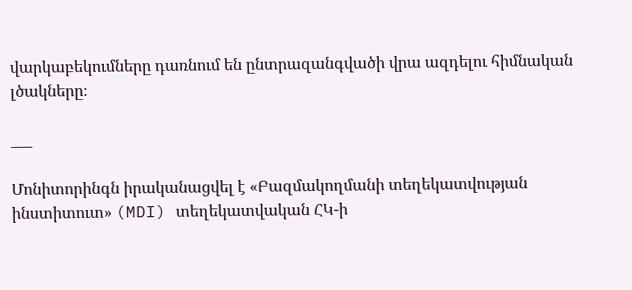վարկաբեկումները դառնում են ընտրազանգվածի վրա ազդելու հիմնական լծակները։

___

Մոնիտորինգն իրականացվել է «Բազմակողմանի տեղեկատվության ինստիտուտ» (MDI) տեղեկատվական ՀԿ-ի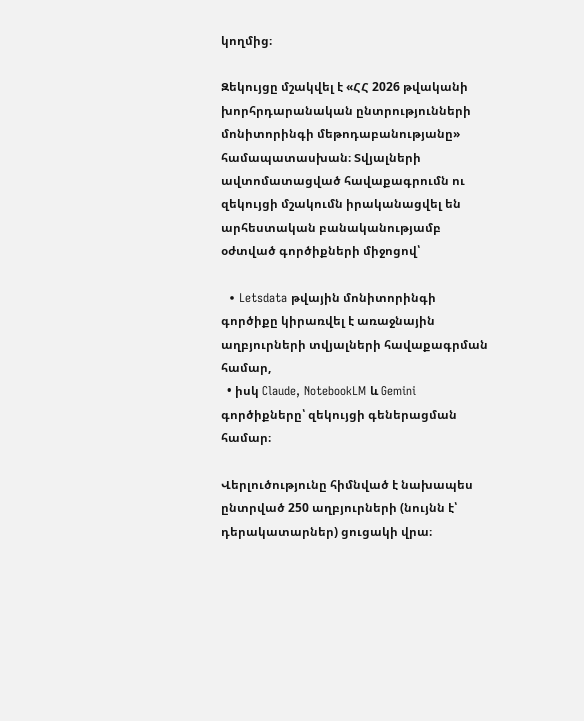կողմից։

Զեկույցը մշակվել է «ՀՀ 2026 թվականի խորհրդարանական ընտրությունների մոնիտորինգի մեթոդաբանությանը» համապատասխան։ Տվյալների ավտոմատացված հավաքագրումն ու զեկույցի մշակումն իրականացվել են արհեստական բանականությամբ օժտված գործիքների միջոցով՝

  • Letsdata թվային մոնիտորինգի գործիքը կիրառվել է առաջնային աղբյուրների տվյալների հավաքագրման համար,
  • իսկ Claude, NotebookLM և Gemini գործիքները՝ զեկույցի գեներացման համար։

Վերլուծությունը հիմնված է նախապես ընտրված 250 աղբյուրների (նույնն է՝ դերակատարներ) ցուցակի վրա։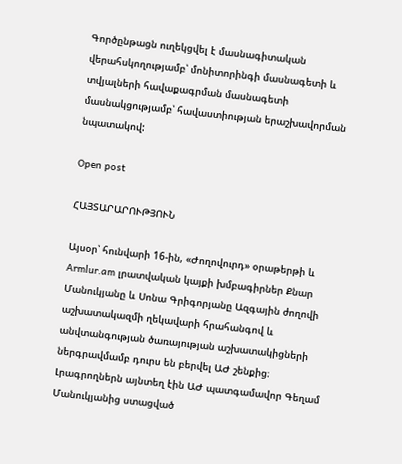Գործընթացն ուղեկցվել է մասնագիտական վերահսկողությամբ՝ մոնիտորինգի մասնագետի և տվյալների հավաքագրման մասնագետի մասնակցությամբ՝ հավաստիության երաշխավորման նպատակով:

Open post

ՀԱՅՏԱՐԱՐՈՒԹՅՈՒՆ

Այսօր՝ հունվարի 16-ին, «Ժողովուրդ» օրաթերթի և Armlur.am լրատվական կայքի խմբագիրներ Քնար Մանուկյանը և Սոնա Գրիգորյանը Ազգային ժողովի աշխատակազմի ղեկավարի հրահանգով և անվտանգության ծառայության աշխատակիցների ներգրավմամբ դուրս են բերվել ԱԺ շենքից։ Լրագրողներն այնտեղ էին ԱԺ պատգամավոր Գեղամ Մանուկյանից ստացված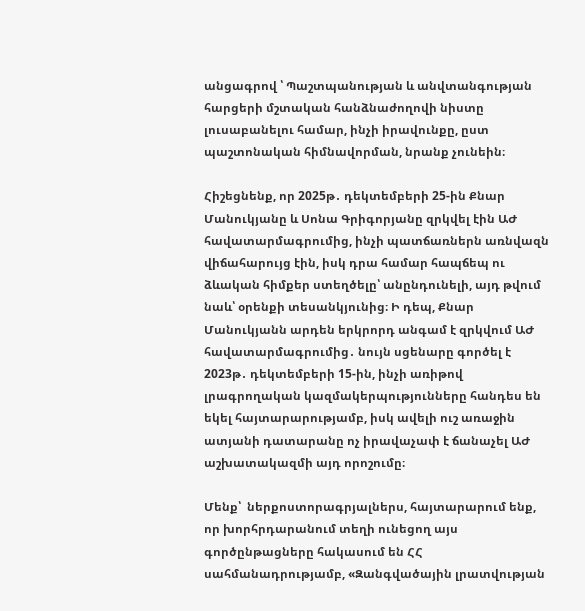անցագրով ՝ Պաշտպանության և անվտանգության հարցերի մշտական հանձնաժողովի նիստը լուսաբանելու համար, ինչի իրավունքը, ըստ պաշտոնական հիմնավորման, նրանք չունեին։

Հիշեցնենք, որ 2025թ․ դեկտեմբերի 25-ին Քնար Մանուկյանը և Սոնա Գրիգորյանը զրկվել էին ԱԺ հավատարմագրումից, ինչի պատճառներն առնվազն վիճահարույց էին, իսկ դրա համար հապճեպ ու ձևական հիմքեր ստեղծելը՝ անընդունելի, այդ թվում նաև՝ օրենքի տեսանկյունից։ Ի դեպ, Քնար Մանուկյանն արդեն երկրորդ անգամ է զրկվում ԱԺ հավատարմագրումից․ նույն սցենարը գործել է 2023թ․ դեկտեմբերի 15-ին, ինչի առիթով լրագրողական կազմակերպությունները հանդես են եկել հայտարարությամբ, իսկ ավելի ուշ առաջին ատյանի դատարանը ոչ իրավաչափ է ճանաչել ԱԺ աշխատակազմի այդ որոշումը։

Մենք՝  ներքոստորագրյալներս, հայտարարում ենք, որ խորհրդարանում տեղի ունեցող այս գործընթացները հակասում են ՀՀ սահմանադրությամբ, «Զանգվածային լրատվության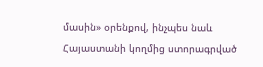մասին» օրենքով, ինչպես նաև  Հայաստանի կողմից ստորագրված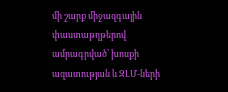մի շարք միջազգային փաստաթղթերով ամրագրված՝ խոսքի ազատության և ԶԼՄ-ների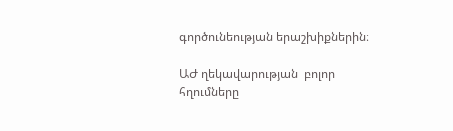գործունեության երաշխիքներին։

ԱԺ ղեկավարության  բոլոր հղումները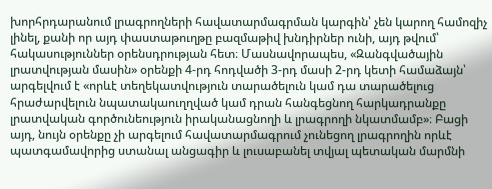խորհրդարանում լրագրողների հավատարմագրման կարգին՝ չեն կարող համոզիչ լինել, քանի որ այդ փաստաթուղթը բազմաթիվ խնդիրներ ունի, այդ թվում՝ հակասություններ օրենսդրության հետ։ Մասնավորապես, «Զանգվածային լրատվության մասին» օրենքի 4-րդ հոդվածի 3-րդ մասի 2-րդ կետի համաձայն՝ արգելվում է «որևէ տեղեկատվություն տարածելուն կամ դա տարածելուց հրաժարվելուն նպատակաուղղված կամ դրան հանգեցնող հարկադրանքը լրատվական գործունեություն իրականացնողի և լրագրողի նկատմամբ»։ Բացի այդ, նույն օրենքը չի արգելում հավատարմագրում չունեցող լրագրողին որևէ պատգամավորից ստանալ անցագիր և լուսաբանել տվյալ պետական մարմնի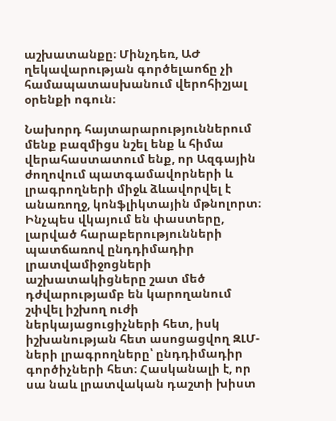աշխատանքը։ Մինչդեռ, ԱԺ ղեկավարության գործելաոճը չի համապատասխանում վերոհիշյալ օրենքի ոգուն։

Նախորդ հայտարարություններում մենք բազմիցս նշել ենք և հիմա վերահաստատում ենք, որ Ազգային ժողովում պատգամավորների և լրագրողների միջև ձևավորվել է անառողջ, կոնֆլիկտային մթնոլորտ։ Ինչպես վկայում են փաստերը, լարված հարաբերությունների պատճառով ընդդիմադիր լրատվամիջոցների աշխատակիցները շատ մեծ դժվարությամբ են կարողանում շփվել իշխող ուժի ներկայացուցիչների հետ, իսկ իշխանության հետ ասոցացվող ԶԼՄ-ների լրագրողները՝ ընդդիմադիր գործիչների հետ։ Հասկանալի է, որ սա նաև լրատվական դաշտի խիստ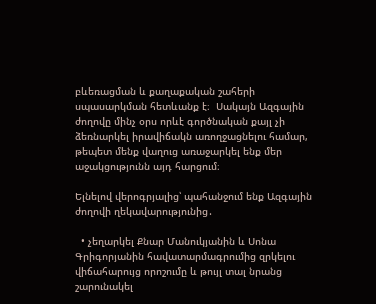բևեռացման և քաղաքական շահերի սպասարկման հետևանք է։  Սակայն Ազգային ժողովը մինչ օրս որևէ գործնական քայլ չի ձեռնարկել իրավիճակն առողջացնելու համար, թեպետ մենք վաղուց առաջարկել ենք մեր աջակցությունն այդ հարցում։

Ելնելով վերոգրյալից՝ պահանջում ենք Ազգային ժողովի ղեկավարությունից․

  • չեղարկել Քնար Մանուկյանին և Սոնա Գրիգորյանին հավատարմագրումից զրկելու վիճահարույց որոշումը և թույլ տալ նրանց շարունակել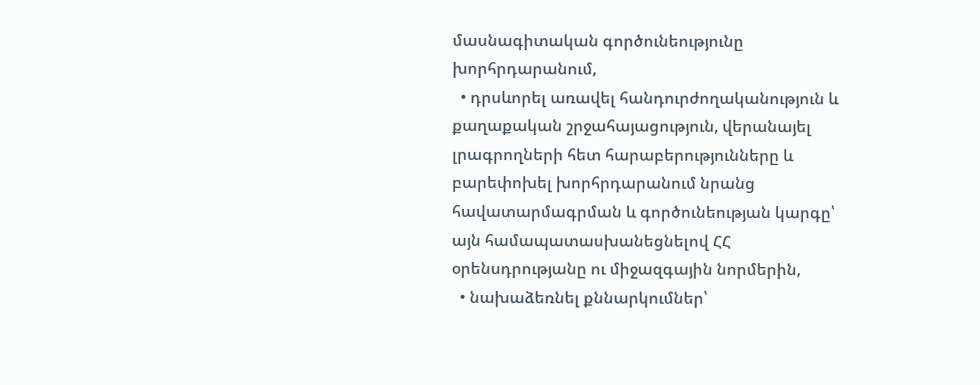մասնագիտական գործունեությունը խորհրդարանում,
  • դրսևորել առավել հանդուրժողականություն և քաղաքական շրջահայացություն, վերանայել լրագրողների հետ հարաբերությունները և բարեփոխել խորհրդարանում նրանց հավատարմագրման և գործունեության կարգը՝ այն համապատասխանեցնելով ՀՀ օրենսդրությանը ու միջազգային նորմերին,
  • նախաձեռնել քննարկումներ՝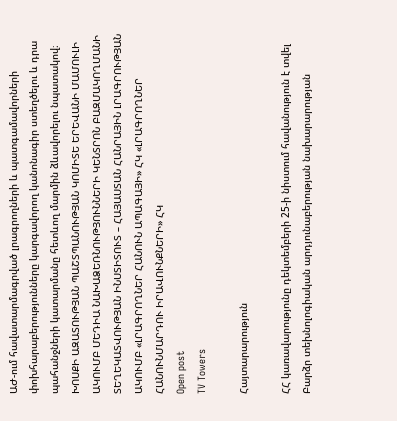ԱԺ-ում հավատարմագրված լրագրողների և պատգամավորների փոխհարաբերությունները կարգավորող կանոնագիր ստեղծելու և դրա պահանջների կատարմանը հետևող մարմին ձևավորելու նպատակով։
ԽՈՍՔԻ ԱԶԱՏՈՒԹՅԱՆ ՊԱՇՏՊԱՆՈՒԹՅԱՆ ԿՈՄԻՏԵ ԵՐԵՎԱՆԻ ՄԱՄՈՒԼԻ ԱԿՈՒՄԲ ՄԵԴԻԱ ՆԱԽԱՁԵՌՆՈՒԹՅՈՒՆՆԵՐԻ ԿԵՆՏՐՈՆ ԲԱԶՄԱԿՈՂՄԱՆԻ ՏԵՂԵԿԱՏՎՈՒԹՅԱՆ ԻՆՍՏԻՏՈՒՏ – ՀԱՅԱՍՏԱՆ ՀԱՆՐԱՅԻՆ ԼՐԱԳՐՈՒԹՅԱՆ ԱԿՈՒՄԲ «ԼՐԱԳՐՈՂՆԵՐ ՀԱՆՈՒՆ ԱՊԱԳԱՅԻ» ՀԿ «ԼՐԱԳՐՈՂՆԵՐ ՀԱՆՈՒՆՄԱՐԴՈՒ ԻՐԱՎՈՒՆՔՆԵՐԻ» ՀԿ
Open post
TV Towers

Հայտարարություն

ՀՀ կառավարությունը դեկտեմբերի 25-ի նիստում հավանություն է տվել Բարձր տեխնոլոգիական արդյունաբերության նախարարության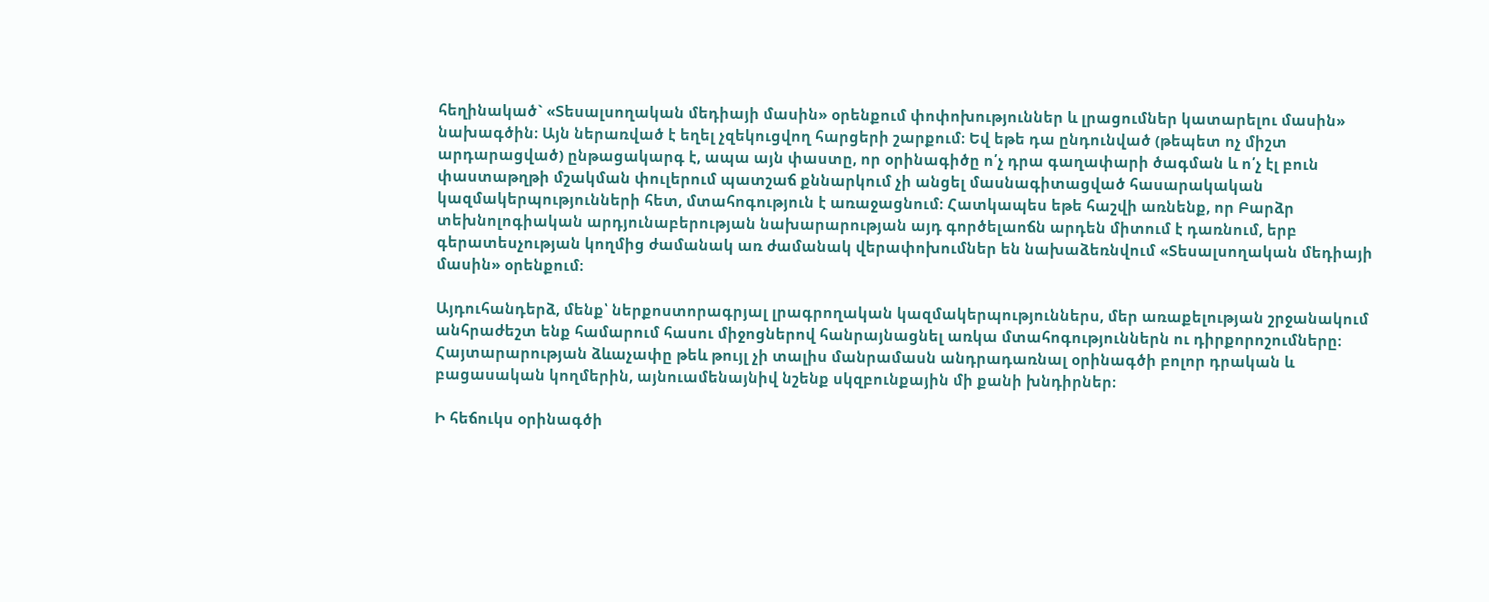հեղինակած` «Տեսալսողական մեդիայի մասին» օրենքում փոփոխություններ և լրացումներ կատարելու մասին» նախագծին։ Այն ներառված է եղել չզեկուցվող հարցերի շարքում։ Եվ եթե դա ընդունված (թեպետ ոչ միշտ արդարացված) ընթացակարգ է, ապա այն փաստը, որ օրինագիծը ո՛չ դրա գաղափարի ծագման և ո՛չ էլ բուն փաստաթղթի մշակման փուլերում պատշաճ քննարկում չի անցել մասնագիտացված հասարակական կազմակերպությունների հետ, մտահոգություն է առաջացնում։ Հատկապես եթե հաշվի առնենք, որ Բարձր տեխնոլոգիական արդյունաբերության նախարարության այդ գործելաոճն արդեն միտում է դառնում, երբ գերատեսչության կողմից ժամանակ առ ժամանակ վերափոխումներ են նախաձեռնվում «Տեսալսողական մեդիայի մասին» օրենքում։

Այդուհանդերձ, մենք՝ ներքոստորագրյալ լրագրողական կազմակերպություններս, մեր առաքելության շրջանակում անհրաժեշտ ենք համարում հասու միջոցներով հանրայնացնել առկա մտահոգություններն ու դիրքորոշումները։ Հայտարարության ձևաչափը թեև թույլ չի տալիս մանրամասն անդրադառնալ օրինագծի բոլոր դրական և բացասական կողմերին, այնուամենայնիվ նշենք սկզբունքային մի քանի խնդիրներ։

Ի հեճուկս օրինագծի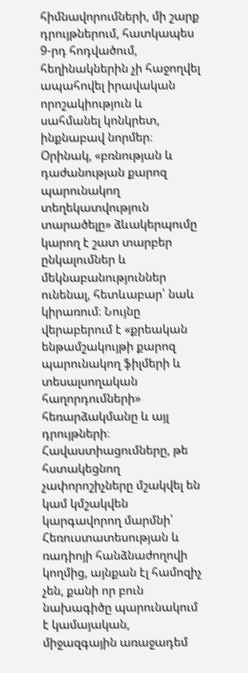հիմնավորումների, մի շարք դրույթներում, հատկապես 9-րդ հոդվածում, հեղինակներին չի հաջողվել ապահովել իրավական որոշակիություն և սահմանել կոնկրետ, ինքնաբավ նորմեր։ Օրինակ, «բռնության և դաժանության քարոզ պարունակող տեղեկատվություն տարածելը» ձևակերպումը կարող է շատ տարբեր ընկալումներ և մեկնաբանություններ ունենալ, հետևաբար՝ նաև կիրառում։ Նույնը վերաբերում է «քրեական ենթամշակույթի քարոզ պարունակող ֆիլմերի և տեսալսողական հաղորդումների» հեռարձակմանը և այլ դրույթների։ Հավաստիացումները, թե հստակեցնող չափորոշիչները մշակվել են կամ կմշակվեն կարգավորող մարմնի՝ Հեռուստատեսության և ռադիոյի հանձնաժողովի կողմից, այնքան էլ համոզիչ չեն, քանի որ բուն նախագիծը պարունակում է կամայական, միջազգային առաջադեմ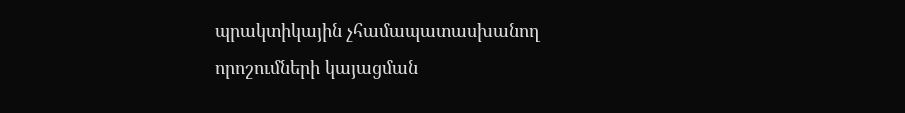պրակտիկային չհամապատասխանող որոշումների կայացման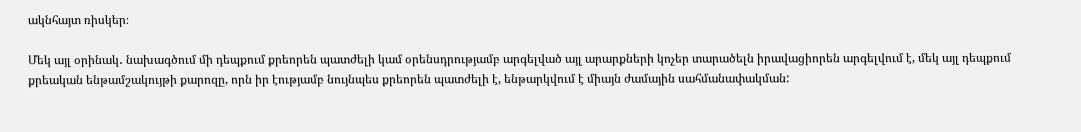ակնհայտ ռիսկեր։

Մեկ այլ օրինակ․ նախագծում մի դեպքում քրեորեն պատժելի կամ օրենսդրությամբ արգելված այլ արարքների կոչեր տարածելն իրավացիորեն արգելվում է, մեկ այլ դեպքում քրեական ենթամշակույթի քարոզը, որն իր էությամբ նույնպես քրեորեն պատժելի է, ենթարկվում է միայն ժամային սահմանափակման: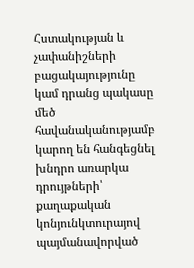Հստակության և չափանիշների բացակայությունը կամ դրանց պակասը մեծ հավանականությամբ կարող են հանգեցնել խնդրո առարկա դրույթների՝ քաղաքական կոնյունկտուրայով պայմանավորված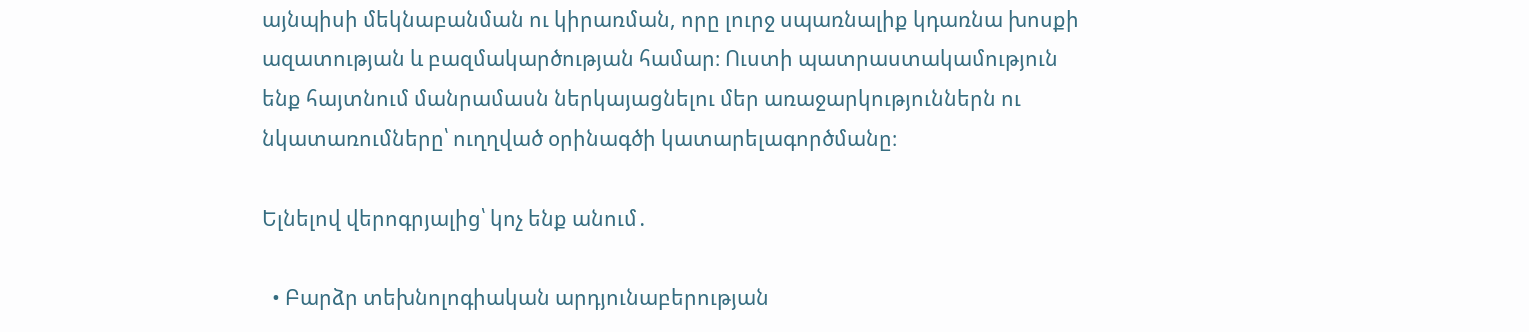այնպիսի մեկնաբանման ու կիրառման, որը լուրջ սպառնալիք կդառնա խոսքի ազատության և բազմակարծության համար։ Ուստի պատրաստակամություն ենք հայտնում մանրամասն ներկայացնելու մեր առաջարկություններն ու նկատառումները՝ ուղղված օրինագծի կատարելագործմանը։

Ելնելով վերոգրյալից՝ կոչ ենք անում․

  • Բարձր տեխնոլոգիական արդյունաբերության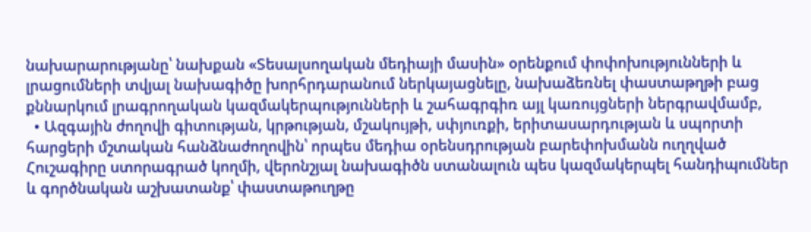նախարարությանը՝ նախքան «Տեսալսողական մեդիայի մասին» օրենքում փոփոխությունների և լրացումների տվյալ նախագիծը խորհրդարանում ներկայացնելը, նախաձեռնել փաստաթղթի բաց քննարկում լրագրողական կազմակերպությունների և շահագրգիռ այլ կառույցների ներգրավմամբ,
  • Ազգային ժողովի գիտության, կրթության, մշակույթի, սփյուռքի, երիտասարդության և սպորտի հարցերի մշտական հանձնաժողովին՝ որպես մեդիա օրենսդրության բարեփոխմանն ուղղված Հուշագիրը ստորագրած կողմի, վերոնշյալ նախագիծն ստանալուն պես կազմակերպել հանդիպումներ և գործնական աշխատանք՝ փաստաթուղթը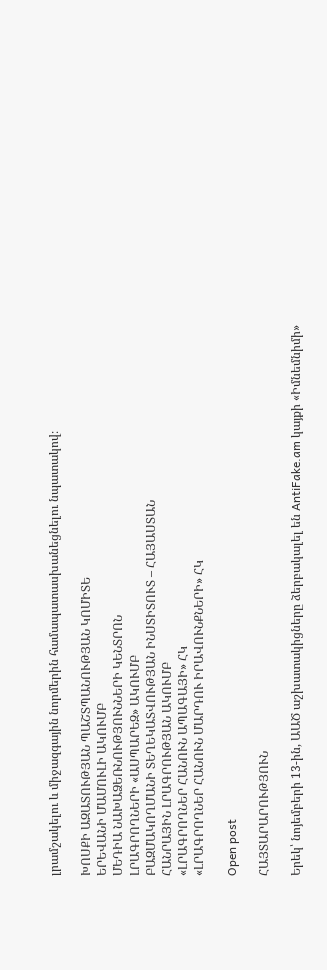լրամշակելու և միջազգային նորմերին համապատասխանեցնելու նպատակով։

ԽՈՍՔԻ ԱԶԱՏՈՒԹՅԱՆ ՊԱՇՏՊԱՆՈՒԹՅԱՆ ԿՈՄԻՏԵ
ԵՐԵՎԱՆԻ ՄԱՄՈՒԼԻ ԱԿՈՒՄԲ
ՄԵԴԻԱ ՆԱԽԱՁԵՌՆՈՒԹՅՈՒՆՆԵՐԻ ԿԵՆՏՐՈՆ
ԼՐԱԳՐՈՂՆԵՐԻ «ԱՍՊԱՐԵԶ» ԱԿՈՒՄԲ
ԲԱԶՄԱԿՈՂՄԱՆԻ ՏԵՂԵԿԱՏՎՈՒԹՅԱՆ ԻՆՍՏԻՏՈՒՏ – ՀԱՅԱՍՏԱՆ
ՀԱՆՐԱՅԻՆ ԼՐԱԳՐՈՒԹՅԱՆ ԱԿՈՒՄԲ
«ԼՐԱԳՐՈՂՆԵՐ ՀԱՆՈՒՆ ԱՊԱԳԱՅԻ» ՀԿ
«ԼՐԱԳՐՈՂՆԵՐ ՀԱՆՈՒՆ ՄԱՐԴՈՒ ԻՐԱՎՈՒՆՔՆԵՐԻ» ՀԿ

Open post

ՀԱՅՏԱՐԱՐՈՒԹՅՈՒՆ

Երեկ՝ նոյեմբերի 13-ին, ԱԱԾ աշխատակիցները ձերբակալել են AntiFake.am կայքի «Իմնեմնիմի»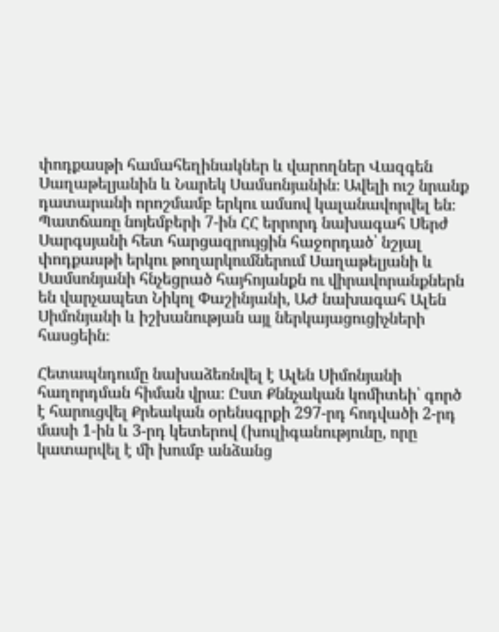փոդքասթի համահեղինակներ և վարողներ Վազգեն Սաղաթելյանին և Նարեկ Սամսոնյանին։ Ավելի ուշ նրանք դատարանի որոշմամբ երկու ամսով կալանավորվել են։ Պատճառը նոյեմբերի 7-ին ՀՀ երրորդ նախագահ Սերժ Սարգսյանի հետ հարցազրույցին հաջորդած՝ նշյալ փոդքասթի երկու թողարկումներում Սաղաթելյանի և Սամսոնյանի հնչեցրած հայհոյանքն ու վիրավորանքներն են վարչապետ Նիկոլ Փաշինյանի, ԱԺ նախագահ Ալեն Սիմոնյանի և իշխանության այլ ներկայացուցիչների հասցեին։

Հետապնդումը նախաձեռնվել է Ալեն Սիմոնյանի հաղորդման հիման վրա։ Ըստ Քննչական կոմիտեի՝ գործ է հարուցվել Քրեական օրենսգրքի 297-րդ հոդվածի 2-րդ մասի 1-ին և 3-րդ կետերով (խուլիգանությունը, որը կատարվել է մի խումբ անձանց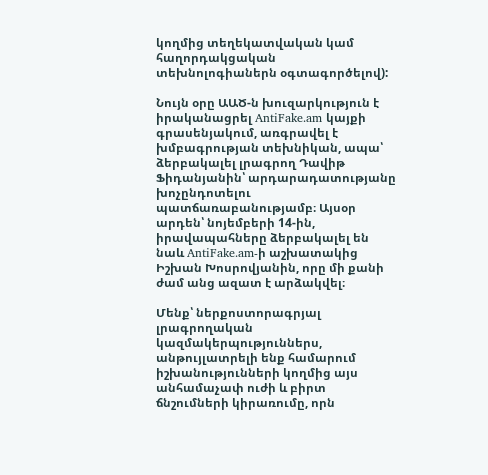կողմից տեղեկատվական կամ հաղորդակցական տեխնոլոգիաներն օգտագործելով):

Նույն օրը ԱԱԾ-ն խուզարկություն է իրականացրել AntiFake.am կայքի գրասենյակում, առգրավել է խմբագրության տեխնիկան, ապա՝ ձերբակալել լրագրող Դավիթ Ֆիդանյանին՝ արդարադատությանը խոչընդոտելու պատճառաբանությամբ։ Այսօր արդեն՝ նոյեմբերի 14-ին, իրավապահները ձերբակալել են նաև AntiFake.am-ի աշխատակից Իշխան Խոսրովյանին, որը մի քանի ժամ անց ազատ է արձակվել։

Մենք՝ ներքոստորագրյալ լրագրողական կազմակերպություններս, անթույլատրելի ենք համարում իշխանությունների կողմից այս անհամաչափ ուժի և բիրտ ճնշումների կիրառումը, որն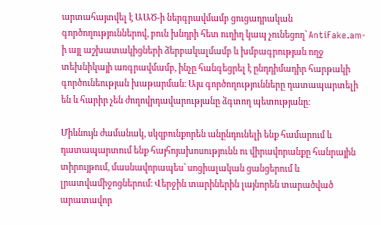արտահայտվել է ԱԱԾ-ի ներգրավմամբ ցուցադրական գործողություններով, բուն խնդրի հետ ուղիղ կապ չունեցող՝ AntiFake.am-ի այլ աշխատակիցների ձերբակալմամբ և խմբագրության ողջ տեխնիկայի առգրավմամբ, ինչը հանգեցրել է ընդդիմադիր հարթակի գործունեության խաթարման։ Այս գործողությունները դատապարտելի են և հարիր չեն ժողովրդավարությանը ձգտող պետությանը։

Միևնույն ժամանակ, սկզբունքորեն անընդունելի ենք համարում և դատապարտում ենք հայհոյախոսությունն ու վիրավորանքը հանրային տիրույթում, մասնավորապես՝ սոցիալական ցանցերում և լրատվամիջոցներում։ Վերջին տարիներին լայնորեն տարածված արատավոր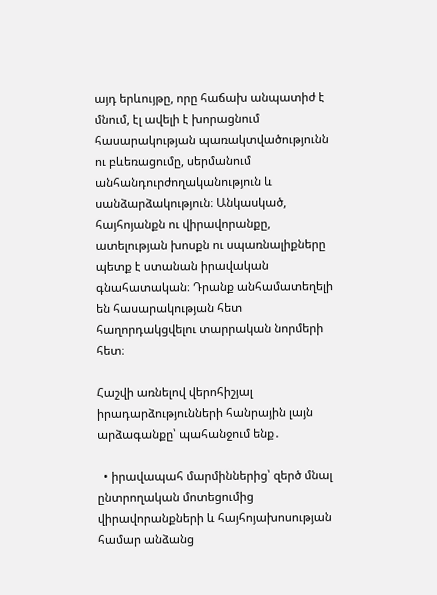այդ երևույթը, որը հաճախ անպատիժ է մնում, էլ ավելի է խորացնում հասարակության պառակտվածությունն ու բևեռացումը, սերմանում անհանդուրժողականություն և սանձարձակություն։ Անկասկած, հայհոյանքն ու վիրավորանքը, ատելության խոսքն ու սպառնալիքները պետք է ստանան իրավական գնահատական։ Դրանք անհամատեղելի են հասարակության հետ հաղորդակցվելու տարրական նորմերի հետ։

Հաշվի առնելով վերոհիշյալ իրադարձությունների հանրային լայն արձագանքը՝ պահանջում ենք․

  • իրավապահ մարմիններից՝ զերծ մնալ ընտրողական մոտեցումից վիրավորանքների և հայհոյախոսության համար անձանց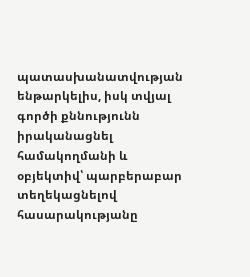պատասխանատվության ենթարկելիս, իսկ տվյալ գործի քննությունն իրականացնել համակողմանի և օբյեկտիվ՝ պարբերաբար տեղեկացնելով հասարակությանը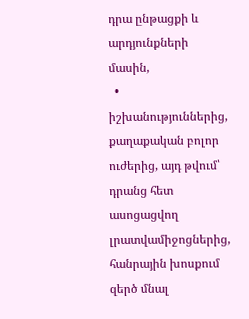դրա ընթացքի և արդյունքների մասին,
  • իշխանություններից, քաղաքական բոլոր ուժերից, այդ թվում՝ դրանց հետ ասոցացվող լրատվամիջոցներից, հանրային խոսքում զերծ մնալ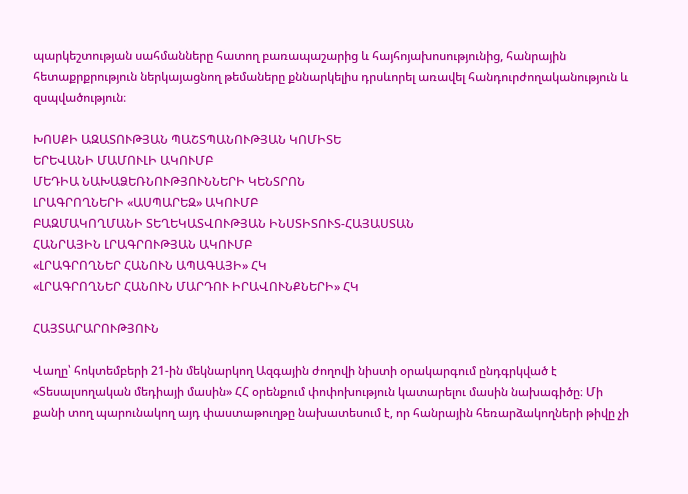պարկեշտության սահմանները հատող բառապաշարից և հայհոյախոսությունից, հանրային հետաքրքրություն ներկայացնող թեմաները քննարկելիս դրսևորել առավել հանդուրժողականություն և զսպվածություն։

ԽՈՍՔԻ ԱԶԱՏՈՒԹՅԱՆ ՊԱՇՏՊԱՆՈՒԹՅԱՆ ԿՈՄԻՏԵ
ԵՐԵՎԱՆԻ ՄԱՄՈՒԼԻ ԱԿՈՒՄԲ
ՄԵԴԻԱ ՆԱԽԱՁԵՌՆՈՒԹՅՈՒՆՆԵՐԻ ԿԵՆՏՐՈՆ
ԼՐԱԳՐՈՂՆԵՐԻ «ԱՍՊԱՐԵԶ» ԱԿՈՒՄԲ
ԲԱԶՄԱԿՈՂՄԱՆԻ ՏԵՂԵԿԱՏՎՈՒԹՅԱՆ ԻՆՍՏԻՏՈՒՏ-ՀԱՅԱՍՏԱՆ
ՀԱՆՐԱՅԻՆ ԼՐԱԳՐՈՒԹՅԱՆ ԱԿՈՒՄԲ
«ԼՐԱԳՐՈՂՆԵՐ ՀԱՆՈՒՆ ԱՊԱԳԱՅԻ» ՀԿ
«ԼՐԱԳՐՈՂՆԵՐ ՀԱՆՈՒՆ ՄԱՐԴՈՒ ԻՐԱՎՈՒՆՔՆԵՐԻ» ՀԿ

ՀԱՅՏԱՐԱՐՈՒԹՅՈՒՆ

Վաղը՝ հոկտեմբերի 21-ին մեկնարկող Ազգային ժողովի նիստի օրակարգում ընդգրկված է «Տեսալսողական մեդիայի մասին» ՀՀ օրենքում փոփոխություն կատարելու մասին նախագիծը։ Մի քանի տող պարունակող այդ փաստաթուղթը նախատեսում է, որ հանրային հեռարձակողների թիվը չի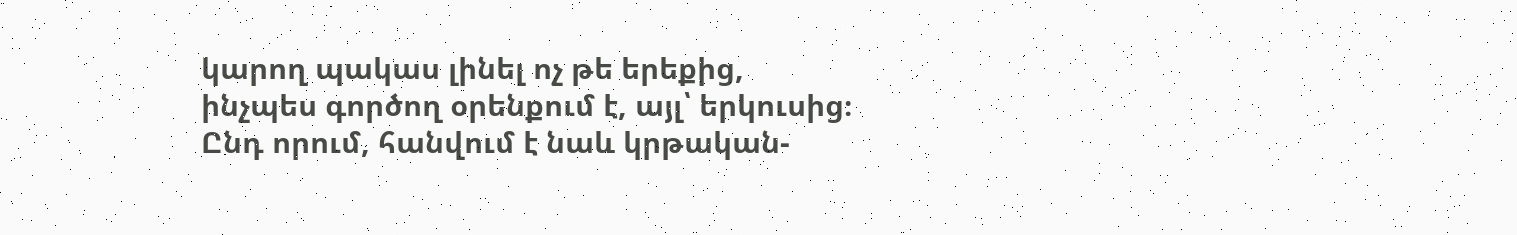կարող պակաս լինել ոչ թե երեքից, ինչպես գործող օրենքում է, այլ՝ երկուսից։ Ընդ որում, հանվում է նաև կրթական-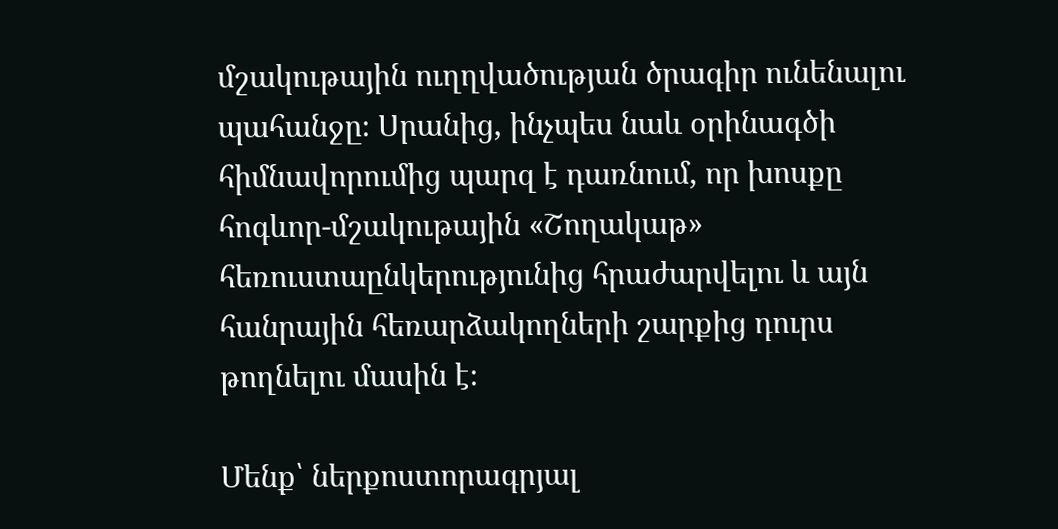մշակութային ուղղվածության ծրագիր ունենալու պահանջը։ Սրանից, ինչպես նաև օրինագծի հիմնավորումից պարզ է դառնում, որ խոսքը հոգևոր-մշակութային «Շողակաթ» հեռուստաընկերությունից հրաժարվելու և այն հանրային հեռարձակողների շարքից դուրս թողնելու մասին է։

Մենք՝ ներքոստորագրյալ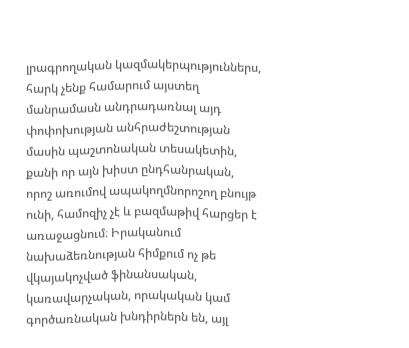լրագրողական կազմակերպություններս, հարկ չենք համարում այստեղ մանրամասն անդրադառնալ այդ փոփոխության անհրաժեշտության մասին պաշտոնական տեսակետին, քանի որ այն խիստ ընդհանրական, որոշ առումով ապակողմնորոշող բնույթ ունի, համոզիչ չէ և բազմաթիվ հարցեր է առաջացնում։ Իրականում նախաձեռնության հիմքում ոչ թե վկայակոչված ֆինանսական, կառավարչական, որակական կամ գործառնական խնդիրներն են, այլ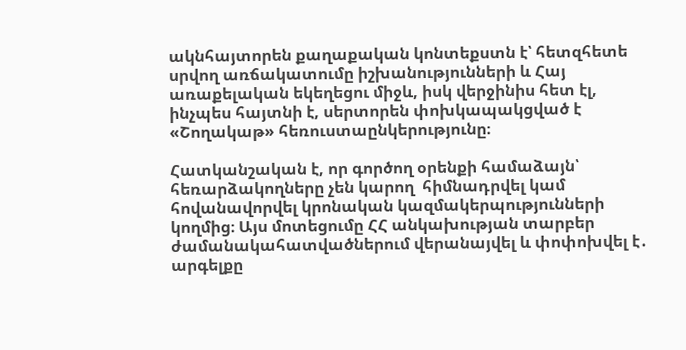ակնհայտորեն քաղաքական կոնտեքստն է՝ հետզհետե սրվող առճակատումը իշխանությունների և Հայ առաքելական եկեղեցու միջև, իսկ վերջինիս հետ էլ, ինչպես հայտնի է, սերտորեն փոխկապակցված է «Շողակաթ» հեռուստաընկերությունը։

Հատկանշական է, որ գործող օրենքի համաձայն՝ հեռարձակողները չեն կարող  հիմնադրվել կամ հովանավորվել կրոնական կազմակերպությունների կողմից։ Այս մոտեցումը ՀՀ անկախության տարբեր ժամանակահատվածներում վերանայվել և փոփոխվել է․ արգելքը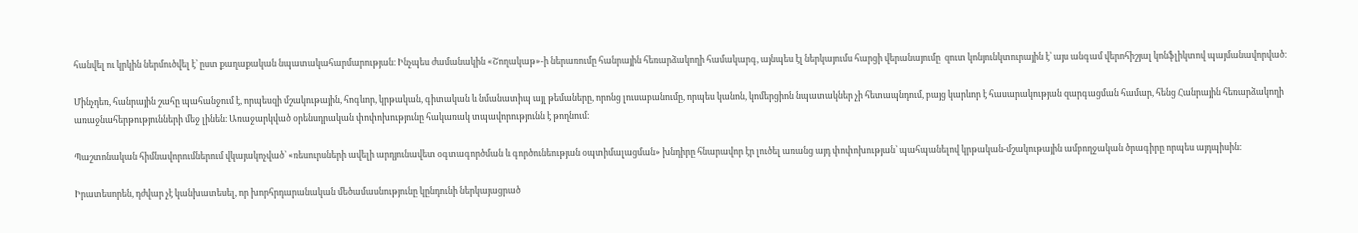հանվել ու կրկին ներմուծվել է՝ ըստ քաղաքական նպատակահարմարության։ Ինչպես ժամանակին «Շողակաթ»-ի ներառումը հանրային հեռարձակողի համակարգ, այնպես էլ ներկայումս հարցի վերանայումը  զուտ կոնյունկտուրային է՝ այս անգամ վերոհիշյալ կոնֆլիկտով պայմանավորված։

Մինչդեռ, հանրային շահը պահանջում է, որպեսզի մշակութային, հոգևոր, կրթական, գիտական և նմանատիպ այլ թեմաները, որոնց լուսաբանումը, որպես կանոն, կոմերցիոն նպատակներ չի հետապնդում, բայց կարևոր է հասարակության զարգացման համար, հենց Հանրային հեռարձակողի առաջնահերթությունների մեջ լինեն։ Առաջարկված օրենսդրական փոփոխությունը հակառակ տպավորությունն է թողնում։

Պաշտոնական հիմնավորումներում վկայակոչված՝ «ռեսուրսների ավելի արդյունավետ օգտագործման և գործունեության օպտիմալացման» խնդիրը հնարավոր էր լուծել առանց այդ փոփոխության՝ պահպանելով կրթական-մշակութային ամբողջական ծրագիրը որպես այդպիսին։

Իրատեսորեն, դժվար չէ կանխատեսել, որ խորհրդարանական մեծամասնությունը կընդունի ներկայացրած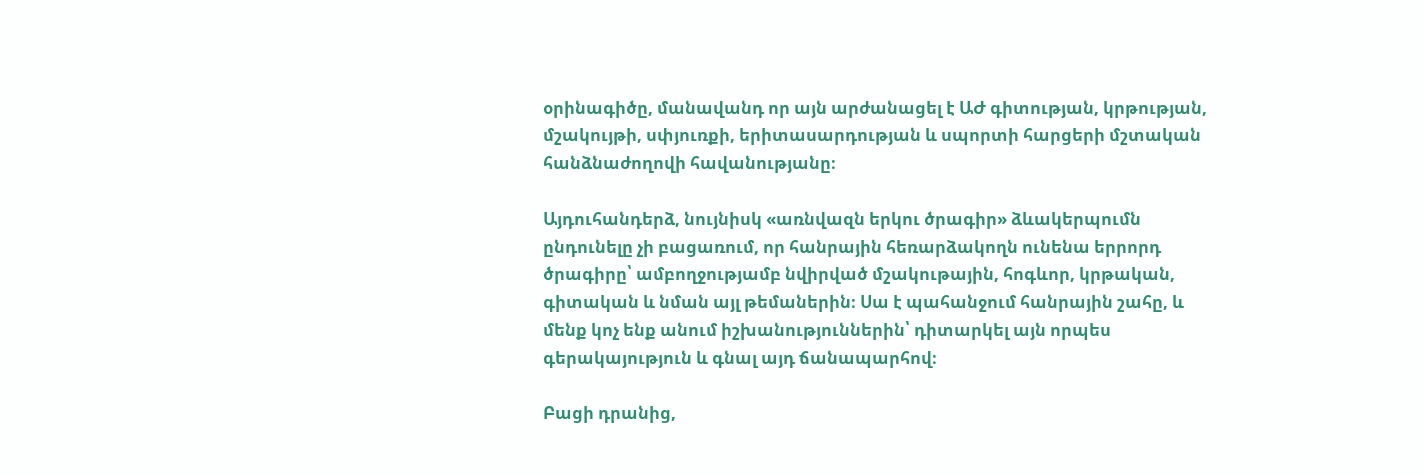օրինագիծը, մանավանդ որ այն արժանացել է ԱԺ գիտության, կրթության, մշակույթի, սփյուռքի, երիտասարդության և սպորտի հարցերի մշտական հանձնաժողովի հավանությանը։

Այդուհանդերձ, նույնիսկ «առնվազն երկու ծրագիր» ձևակերպումն ընդունելը չի բացառում, որ հանրային հեռարձակողն ունենա երրորդ ծրագիրը՝ ամբողջությամբ նվիրված մշակութային, հոգևոր, կրթական, գիտական և նման այլ թեմաներին։ Սա է պահանջում հանրային շահը, և մենք կոչ ենք անում իշխանություններին՝ դիտարկել այն որպես գերակայություն և գնալ այդ ճանապարհով։

Բացի դրանից,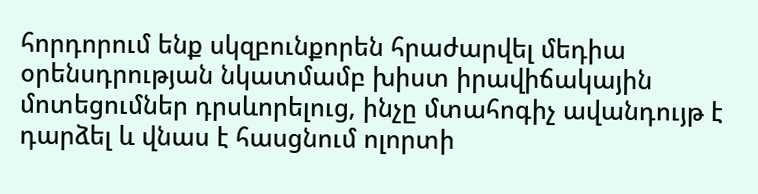հորդորում ենք սկզբունքորեն հրաժարվել մեդիա օրենսդրության նկատմամբ խիստ իրավիճակային մոտեցումներ դրսևորելուց, ինչը մտահոգիչ ավանդույթ է դարձել և վնաս է հասցնում ոլորտի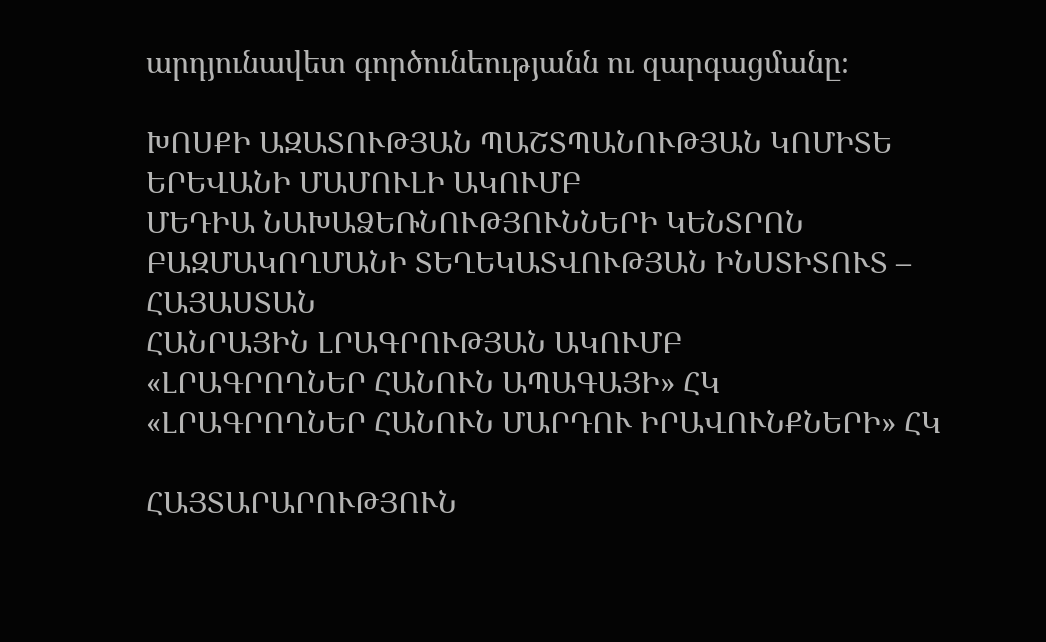արդյունավետ գործունեությանն ու զարգացմանը։

ԽՈՍՔԻ ԱԶԱՏՈՒԹՅԱՆ ՊԱՇՏՊԱՆՈՒԹՅԱՆ ԿՈՄԻՏԵ
ԵՐԵՎԱՆԻ ՄԱՄՈՒԼԻ ԱԿՈՒՄԲ
ՄԵԴԻԱ ՆԱԽԱՁԵՌՆՈՒԹՅՈՒՆՆԵՐԻ ԿԵՆՏՐՈՆ
ԲԱԶՄԱԿՈՂՄԱՆԻ ՏԵՂԵԿԱՏՎՈՒԹՅԱՆ ԻՆՍՏԻՏՈՒՏ – ՀԱՅԱՍՏԱՆ
ՀԱՆՐԱՅԻՆ ԼՐԱԳՐՈՒԹՅԱՆ ԱԿՈՒՄԲ
«ԼՐԱԳՐՈՂՆԵՐ ՀԱՆՈՒՆ ԱՊԱԳԱՅԻ» ՀԿ
«ԼՐԱԳՐՈՂՆԵՐ ՀԱՆՈՒՆ ՄԱՐԴՈՒ ԻՐԱՎՈՒՆՔՆԵՐԻ» ՀԿ

ՀԱՅՏԱՐԱՐՈՒԹՅՈՒՆ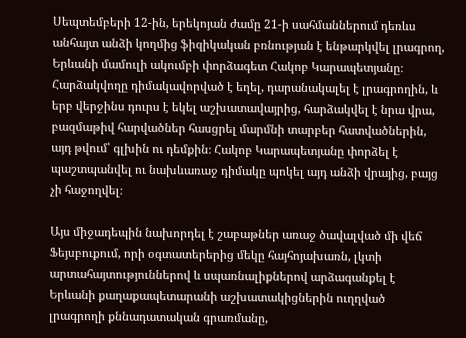Սեպտեմբերի 12-ին, երեկոյան ժամը 21-ի սահմաններում դեռևս անհայտ անձի կողմից ֆիզիկական բռնության է ենթարկվել լրագրող, Երևանի մամուլի ակումբի փորձագետ Հակոբ Կարապետյանը։ Հարձակվողը դիմակավորված է եղել, դարանակալել է լրագրողին, և երբ վերջինս դուրս է եկել աշխատավայրից, հարձակվել է նրա վրա, բազմաթիվ հարվածներ հասցրել մարմնի տարբեր հատվածներին, այդ թվում՝ գլխին ու դեմքին։ Հակոբ Կարապետյանը փորձել է պաշտպանվել ու նախևառաջ դիմակը պոկել այդ անձի վրայից, բայց չի հաջողվել։

Այս միջադեպին նախորդել է շաբաթներ առաջ ծավալված մի վեճ Ֆեյսբուքում, որի օգտատերերից մեկը հայհոյախառն, լկտի արտահայտություններով և սպառնալիքներով արձագանքել է Երևանի քաղաքապետարանի աշխատակիցներին ուղղված լրագրողի քննադատական գրառմանը,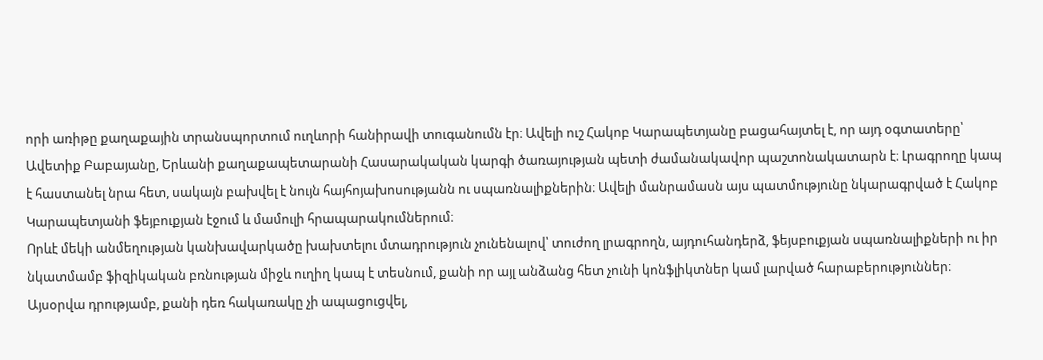որի առիթը քաղաքային տրանսպորտում ուղևորի հանիրավի տուգանումն էր։ Ավելի ուշ Հակոբ Կարապետյանը բացահայտել է, որ այդ օգտատերը՝ Ավետիք Բաբայանը, Երևանի քաղաքապետարանի Հասարակական կարգի ծառայության պետի ժամանակավոր պաշտոնակատարն է։ Լրագրողը կապ է հաստանել նրա հետ, սակայն բախվել է նույն հայհոյախոսությանն ու սպառնալիքներին։ Ավելի մանրամասն այս պատմությունը նկարագրված է Հակոբ Կարապետյանի ֆեյբուքյան էջում և մամուլի հրապարակումներում։
Որևէ մեկի անմեղության կանխավարկածը խախտելու մտադրություն չունենալով՝ տուժող լրագրողն, այդուհանդերձ, ֆեյսբուքյան սպառնալիքների ու իր նկատմամբ ֆիզիկական բռնության միջև ուղիղ կապ է տեսնում, քանի որ այլ անձանց հետ չունի կոնֆլիկտներ կամ լարված հարաբերություններ։ Այսօրվա դրությամբ, քանի դեռ հակառակը չի ապացուցվել,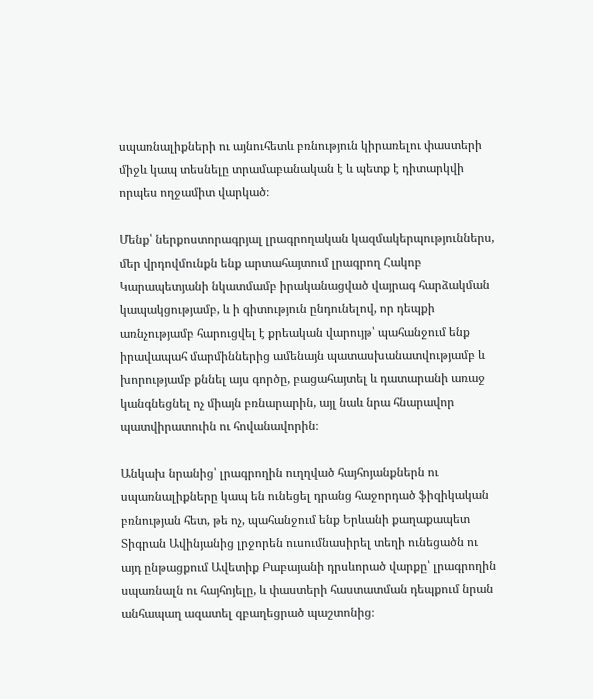սպառնալիքների ու այնուհետև բռնություն կիրառելու փաստերի միջև կապ տեսնելը տրամաբանական է և պետք է դիտարկվի որպես ողջամիտ վարկած։

Մենք՝ ներքոստորագրյալ լրագրողական կազմակերպություններս, մեր վրդովմունքն ենք արտահայտում լրագրող Հակոբ Կարապետյանի նկատմամբ իրականացված վայրագ հարձակման կապակցությամբ, և ի գիտություն ընդունելով, որ դեպքի առնչությամբ հարուցվել է քրեական վարույթ՝ պահանջում ենք իրավապահ մարմիններից ամենայն պատասխանատվությամբ և խորությամբ քննել այս գործը, բացահայտել և դատարանի առաջ կանգնեցնել ոչ միայն բռնարարին, այլ նաև նրա հնարավոր պատվիրատուին ու հովանավորին։

Անկախ նրանից՝ լրագրողին ուղղված հայհոյանքներն ու սպառնալիքները կապ են ունեցել դրանց հաջորդած ֆիզիկական բռնության հետ, թե ոչ, պահանջում ենք Երևանի քաղաքապետ Տիգրան Ավինյանից լրջորեն ուսումնասիրել տեղի ունեցածն ու այդ ընթացքում Ավետիք Բաբայանի դրսևորած վարքը՝ լրագրողին սպառնալն ու հայհոյելը, և փաստերի հաստատման դեպքում նրան անհապաղ ազատել զբաղեցրած պաշտոնից։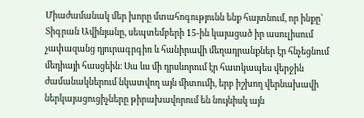Միաժամանակ մեր խորը մտահոգությունն ենք հայտնում, որ ինքը՝ Տիգրան Ավինյանը, սեպտեմբերի 15-ին կայացած իր ասուլիսում չափազանց դյուրագրգիռ և հանիրավի մեղադրանքներ էր հնչեցնում մեդիայի հասցեին։ Սա ևս մի դրսևորում էր հատկապես վերջին ժամանակներում նկատվող այն միտումի, երբ իշխող վերնախավի ներկայացուցիչները թիրախավորում են նույնիսկ այն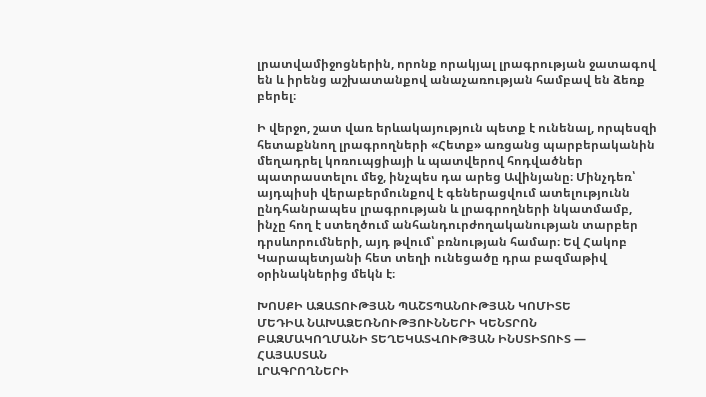լրատվամիջոցներին, որոնք որակյալ լրագրության ջատագով են և իրենց աշխատանքով անաչառության համբավ են ձեռք բերել։

Ի վերջո, շատ վառ երևակայություն պետք է ունենալ, որպեսզի հետաքննող լրագրողների «Հետք» առցանց պարբերականին մեղադրել կոռուպցիայի և պատվերով հոդվածներ պատրաստելու մեջ, ինչպես դա արեց Ավինյանը։ Մինչդեռ՝ այդպիսի վերաբերմունքով է գեներացվում ատելությունն ընդհանրապես լրագրության և լրագրողների նկատմամբ, ինչը հող է ստեղծում անհանդուրժողականության տարբեր դրսևորումների, այդ թվում՝ բռնության համար։ Եվ Հակոբ Կարապետյանի հետ տեղի ունեցածը դրա բազմաթիվ օրինակներից մեկն է։

ԽՈՍՔԻ ԱԶԱՏՈՒԹՅԱՆ ՊԱՇՏՊԱՆՈՒԹՅԱՆ ԿՈՄԻՏԵ
ՄԵԴԻԱ ՆԱԽԱՁԵՌՆՈՒԹՅՈՒՆՆԵՐԻ ԿԵՆՏՐՈՆ
ԲԱԶՄԱԿՈՂՄԱՆԻ ՏԵՂԵԿԱՏՎՈՒԹՅԱՆ ԻՆՍՏԻՏՈՒՏ — ՀԱՅԱՍՏԱՆ
ԼՐԱԳՐՈՂՆԵՐԻ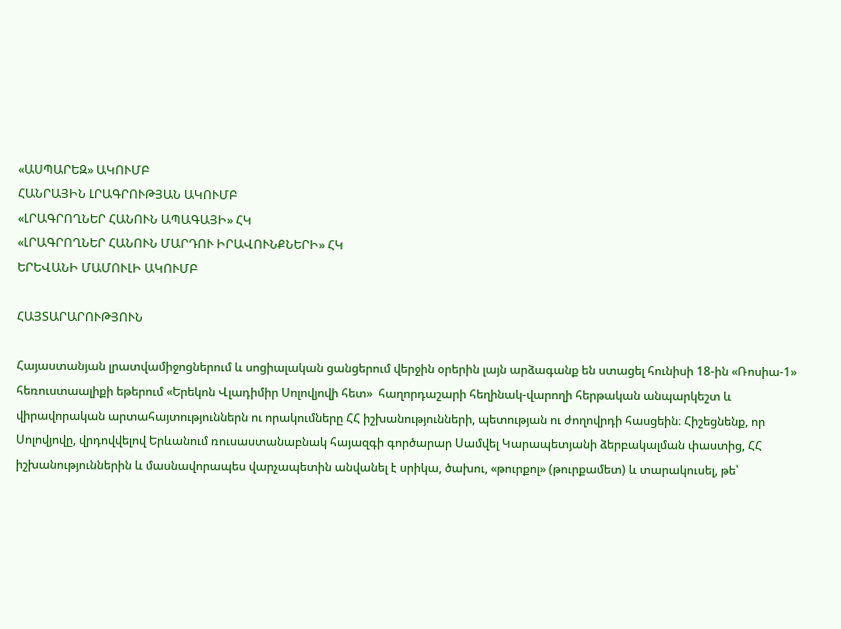«ԱՍՊԱՐԵԶ» ԱԿՈՒՄԲ
ՀԱՆՐԱՅԻՆ ԼՐԱԳՐՈՒԹՅԱՆ ԱԿՈՒՄԲ
«ԼՐԱԳՐՈՂՆԵՐ ՀԱՆՈՒՆ ԱՊԱԳԱՅԻ» ՀԿ
«ԼՐԱԳՐՈՂՆԵՐ ՀԱՆՈՒՆ ՄԱՐԴՈՒ ԻՐԱՎՈՒՆՔՆԵՐԻ» ՀԿ
ԵՐԵՎԱՆԻ ՄԱՄՈՒԼԻ ԱԿՈՒՄԲ

ՀԱՅՏԱՐԱՐՈՒԹՅՈՒՆ

Հայաստանյան լրատվամիջոցներում և սոցիալական ցանցերում վերջին օրերին լայն արձագանք են ստացել հունիսի 18-ին «Ռոսիա-1» հեռուստաալիքի եթերում «Երեկոն Վլադիմիր Սոլովյովի հետ»  հաղորդաշարի հեղինակ-վարողի հերթական անպարկեշտ և վիրավորական արտահայտություններն ու որակումները ՀՀ իշխանությունների, պետության ու ժողովրդի հասցեին։ Հիշեցնենք, որ Սոլովյովը, վրդովվելով Երևանում ռուսաստանաբնակ հայազգի գործարար Սամվել Կարապետյանի ձերբակալման փաստից, ՀՀ իշխանություններին և մասնավորապես վարչապետին անվանել է սրիկա, ծախու, «թուրքոլ» (թուրքամետ) և տարակուսել, թե՝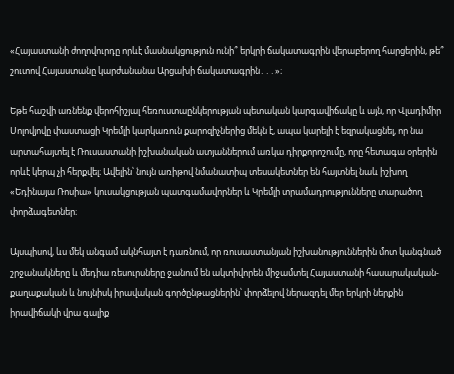«Հայաստանի ժողովուրդը որևէ մասնակցություն ունի՞ երկրի ճակատագրին վերաբերող հարցերին, թե՞ շուտով Հայաստանը կարժանանա Արցախի ճակատագրին․․․»։

Եթե հաշվի առնենք վերոհիշյալ հեռուստաընկերության պետական կարգավիճակը և այն, որ Վլադիմիր Սոլովյովը փաստացի Կրեմլի կարկառուն քարոզիչներից մեկն է, ապա կարելի է եզրակացնել, որ նա արտահայտել է Ռուսաստանի իշխանական ատյաններում առկա դիրքորոշումը, որը հետագա օրերին որևէ կերպ չի հերքվել։ Ավելին՝ նույն առիթով նմանատիպ տեսակետներ են հայտնել նաև իշխող «Եդինայա Ռոսիա» կուսակցության պատգամավորներ և Կրեմլի տրամադրությունները տարածող փորձագետներ։

Այսպիսով, ևս մեկ անգամ ակնհայտ է դառնում, որ ռուսաստանյան իշխանություններին մոտ կանգնած շրջանակները և մեդիա ռեսուրսները ջանում են ակտիվորեն միջամտել Հայաստանի հասարակական-քաղաքական և նույնիսկ իրավական գործընթացներին՝ փորձելով ներազդել մեր երկրի ներքին իրավիճակի վրա գալիք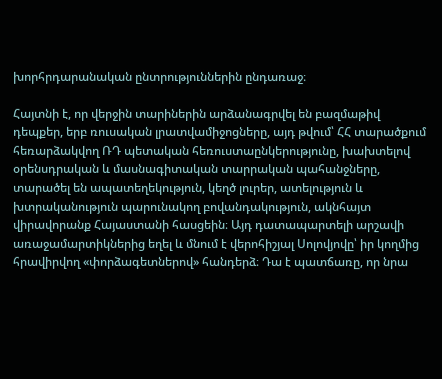խորհրդարանական ընտրություններին ընդառաջ։

Հայտնի է, որ վերջին տարիներին արձանագրվել են բազմաթիվ դեպքեր, երբ ռուսական լրատվամիջոցները, այդ թվում՝ ՀՀ տարածքում հեռարձակվող ՌԴ պետական հեռուստաընկերությունը, խախտելով օրենսդրական և մասնագիտական տարրական պահանջները,  տարածել են ապատեղեկություն, կեղծ լուրեր, ատելություն և խտրականություն պարունակող բովանդակություն, ակնհայտ վիրավորանք Հայաստանի հասցեին։ Այդ դատապարտելի արշավի առաջամարտիկներից եղել և մնում է վերոհիշյալ Սոլովյովը՝ իր կողմից  հրավիրվող «փորձագետներով» հանդերձ։ Դա է պատճառը, որ նրա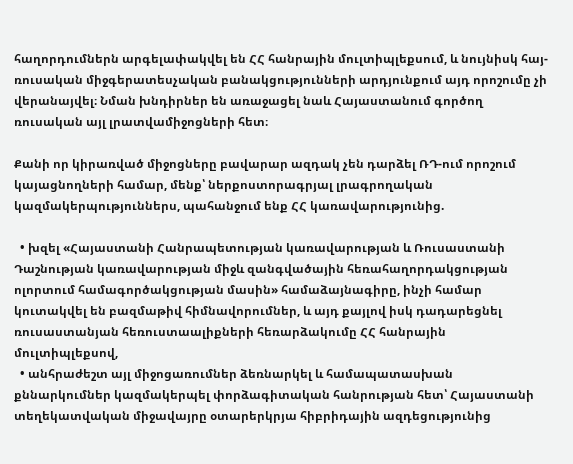հաղորդումներն արգելափակվել են ՀՀ հանրային մուլտիպլեքսում, և նույնիսկ հայ-ռուսական միջգերատեսչական բանակցությունների արդյունքում այդ որոշումը չի վերանայվել։ Նման խնդիրներ են առաջացել նաև Հայաստանում գործող ռուսական այլ լրատվամիջոցների հետ։

Քանի որ կիրառված միջոցները բավարար ազդակ չեն դարձել ՌԴ-ում որոշում կայացնողների համար, մենք՝ ներքոստորագրյալ լրագրողական կազմակերպություններս, պահանջում ենք ՀՀ կառավարությունից.

  • խզել «Հայաստանի Հանրապետության կառավարության և Ռուսաստանի Դաշնության կառավարության միջև զանգվածային հեռահաղորդակցության ոլորտում համագործակցության մասին» համաձայնագիրը, ինչի համար կուտակվել են բազմաթիվ հիմնավորումներ, և այդ քայլով իսկ դադարեցնել ռուսաստանյան հեռուստաալիքների հեռարձակումը ՀՀ հանրային մուլտիպլեքսով,
  • անհրաժեշտ այլ միջոցառումներ ձեռնարկել և համապատասխան քննարկումներ կազմակերպել փորձագիտական հանրության հետ՝ Հայաստանի տեղեկատվական միջավայրը օտարերկրյա հիբրիդային ազդեցությունից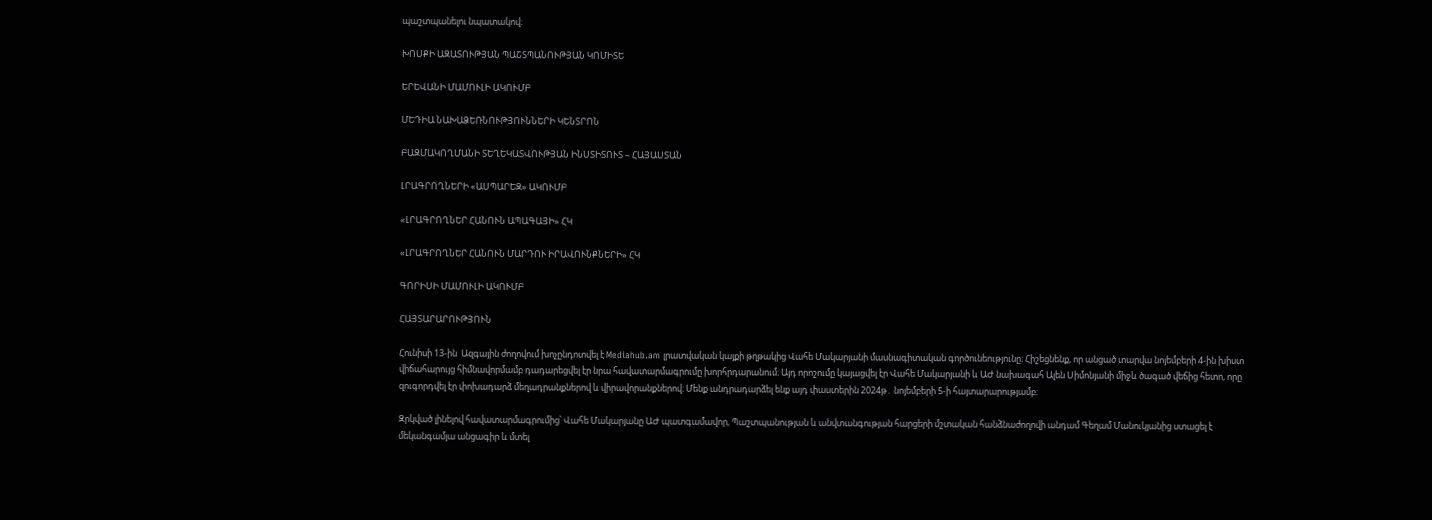պաշտպանելու նպատակով։

ԽՈՍՔԻ ԱԶԱՏՈՒԹՅԱՆ ՊԱՇՏՊԱՆՈՒԹՅԱՆ ԿՈՄԻՏԵ

ԵՐԵՎԱՆԻ ՄԱՄՈՒԼԻ ԱԿՈՒՄԲ

ՄԵԴԻԱ ՆԱԽԱՁԵՌՆՈՒԹՅՈՒՆՆԵՐԻ ԿԵՆՏՐՈՆ

ԲԱԶՄԱԿՈՂՄԱՆԻ ՏԵՂԵԿԱՏՎՈՒԹՅԱՆ ԻՆՍՏԻՏՈՒՏ – ՀԱՅԱՍՏԱՆ

ԼՐԱԳՐՈՂՆԵՐԻ «ԱՍՊԱՐԵԶ» ԱԿՈՒՄԲ

«ԼՐԱԳՐՈՂՆԵՐ ՀԱՆՈՒՆ ԱՊԱԳԱՅԻ» ՀԿ

«ԼՐԱԳՐՈՂՆԵՐ ՀԱՆՈՒՆ ՄԱՐԴՈՒ ԻՐԱՎՈՒՆՔՆԵՐԻ» ՀԿ

ԳՈՐԻՍԻ ՄԱՄՈՒԼԻ ԱԿՈՒՄԲ

ՀԱՅՏԱՐԱՐՈՒԹՅՈՒՆ

Հունիսի 13-ին  Ազգային ժողովում խոչընդոտվել է Mediahub.am լրատվական կայքի թղթակից Վահե Մակարյանի մասնագիտական գործունեությունը։ Հիշեցնենք, որ անցած տարվա նոյեմբերի 4-ին խիստ վիճահարույց հիմնավորմամբ դադարեցվել էր նրա հավատարմագրումը խորհրդարանում։ Այդ որոշումը կայացվել էր Վահե Մակարյանի և ԱԺ նախագահ Ալեն Սիմոնյանի միջև ծագած վեճից հետո, որը զուգորդվել էր փոխադարձ մեղադրանքներով և վիրավորանքներով։ Մենք անդրադարձել ենք այդ փաստերին 2024թ․ նոյեմբերի 5-ի հայտարարությամբ։

Զրկված լինելով հավատարմագրումից՝ Վահե Մակարյանը ԱԺ պատգամավոր, Պաշտպանության և անվտանգության հարցերի մշտական հանձնաժողովի անդամ Գեղամ Մանուկյանից ստացել է մեկանգամյա անցագիր և մտել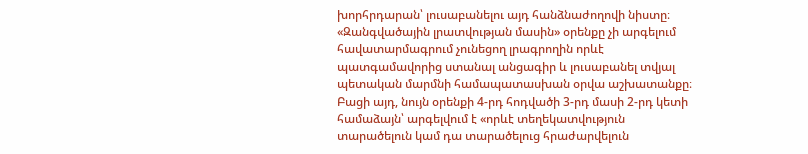խորհրդարան՝ լուսաբանելու այդ հանձնաժողովի նիստը։ «Զանգվածային լրատվության մասին» օրենքը չի արգելում հավատարմագրում չունեցող լրագրողին որևէ պատգամավորից ստանալ անցագիր և լուսաբանել տվյալ պետական մարմնի համապատասխան օրվա աշխատանքը։ Բացի այդ, նույն օրենքի 4-րդ հոդվածի 3-րդ մասի 2-րդ կետի համաձայն՝ արգելվում է «որևէ տեղեկատվություն տարածելուն կամ դա տարածելուց հրաժարվելուն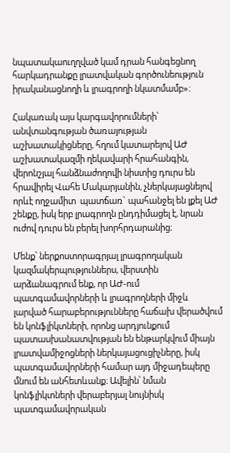նպատակաուղղված կամ դրան հանգեցնող հարկադրանքը լրատվական գործունեություն իրականացնողի և լրագրողի նկատմամբ»։

Հակառակ այս կարգավորումների՝ անվտանգության ծառայության աշխատակիցները, հղում կատարելով ԱԺ աշխատակազմի ղեկավարի հրահանգին, վերոնշյալ հանձնաժողովի նիստից դուրս են հրավիրել Վահե Մակարյանին, չներկայացնելով որևէ ողջամիտ  պատճառ` պահանջել են լքել ԱԺ շենքը, իսկ երբ լրագրողն ընդդիմացել է, նրան ուժով դուրս են բերել խորհրդարանից։

Մենք՝ ներքոստորագրյալ լրագրողական կազմակերպություններս, վերստին արձանագրում ենք, որ ԱԺ-ում պատգամավորների և լրագրողների միջև լարված հարաբերությունները հաճախ վերածվում են կոնֆլիկտների, որոնց արդյունքում պատասխանատվության են ենթարկվում միայն լրատվամիջոցների ներկայացուցիչները, իսկ պատգամավորների համար այդ միջադեպերը մնում են անհետևանք։ Ավելին՝ նման կոնֆլիկտների վերաբերյալ նույնիսկ պատգամավորական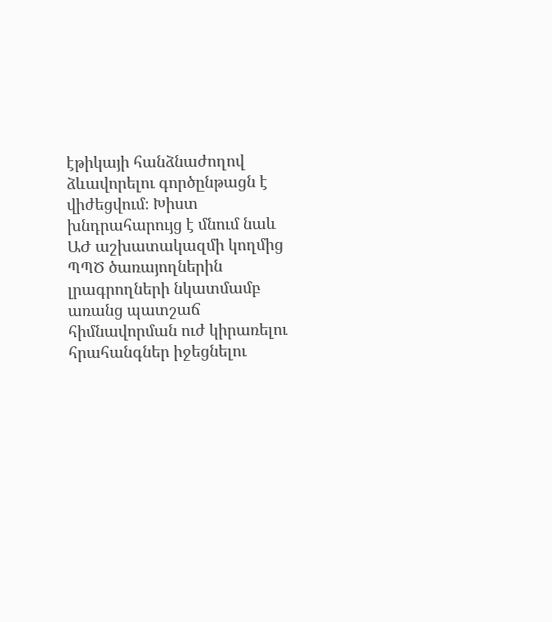էթիկայի հանձնաժողով ձևավորելու գործընթացն է վիժեցվում։ Խիստ խնդրահարույց է մնում նաև ԱԺ աշխատակազմի կողմից ՊՊԾ ծառայողներին լրագրողների նկատմամբ առանց պատշաճ հիմնավորման ուժ կիրառելու հրահանգներ իջեցնելու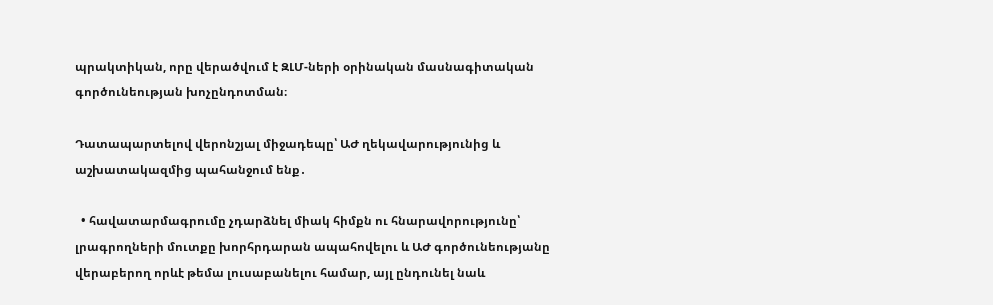պրակտիկան, որը վերածվում է ԶԼՄ-ների օրինական մասնագիտական գործունեության խոչընդոտման։

Դատապարտելով վերոնշյալ միջադեպը՝ ԱԺ ղեկավարությունից և աշխատակազմից պահանջում ենք․

  • հավատարմագրումը չդարձնել միակ հիմքն ու հնարավորությունը՝ լրագրողների մուտքը խորհրդարան ապահովելու և ԱԺ գործունեությանը վերաբերող որևէ թեմա լուսաբանելու համար, այլ ընդունել նաև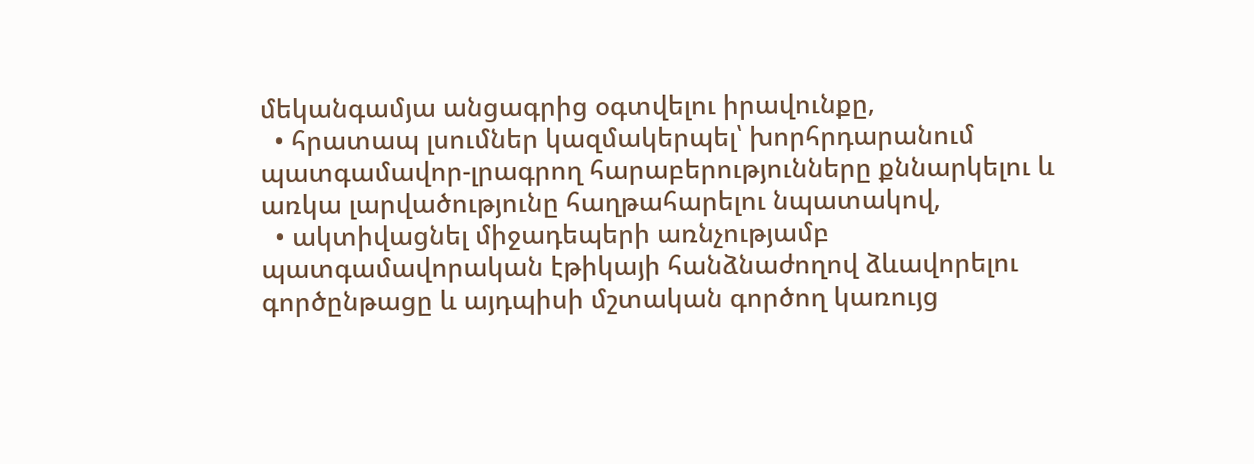մեկանգամյա անցագրից օգտվելու իրավունքը,
  • հրատապ լսումներ կազմակերպել՝ խորհրդարանում պատգամավոր-լրագրող հարաբերությունները քննարկելու և առկա լարվածությունը հաղթահարելու նպատակով,
  • ակտիվացնել միջադեպերի առնչությամբ պատգամավորական էթիկայի հանձնաժողով ձևավորելու գործընթացը և այդպիսի մշտական գործող կառույց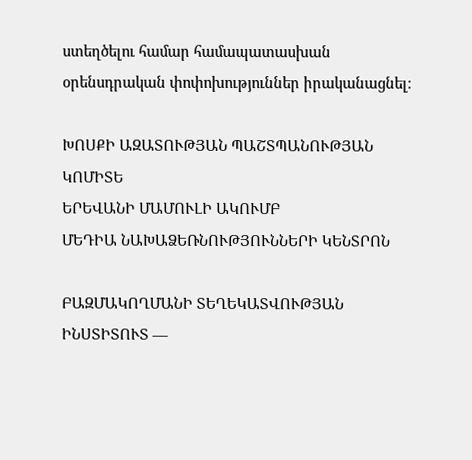ստեղծելու համար համապատասխան օրենսդրական փոփոխություններ իրականացնել։

ԽՈՍՔԻ ԱԶԱՏՈՒԹՅԱՆ ՊԱՇՏՊԱՆՈՒԹՅԱՆ ԿՈՄԻՏԵ
ԵՐԵՎԱՆԻ ՄԱՄՈՒԼԻ ԱԿՈՒՄԲ
ՄԵԴԻԱ ՆԱԽԱՁԵՌՆՈՒԹՅՈՒՆՆԵՐԻ ԿԵՆՏՐՈՆ

ԲԱԶՄԱԿՈՂՄԱՆԻ ՏԵՂԵԿԱՏՎՈՒԹՅԱՆ ԻՆՍՏԻՏՈՒՏ —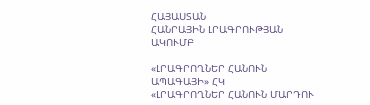ՀԱՅԱՍՏԱՆ
ՀԱՆՐԱՅԻՆ ԼՐԱԳՐՈՒԹՅԱՆ ԱԿՈՒՄԲ

«ԼՐԱԳՐՈՂՆԵՐ ՀԱՆՈՒՆ ԱՊԱԳԱՅԻ» ՀԿ
«ԼՐԱԳՐՈՂՆԵՐ ՀԱՆՈՒՆ ՄԱՐԴՈՒ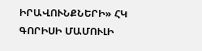ԻՐԱՎՈՒՆՔՆԵՐԻ» ՀԿ
ԳՈՐԻՍԻ ՄԱՄՈՒԼԻ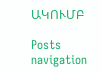ԱԿՈՒՄԲ

Posts navigation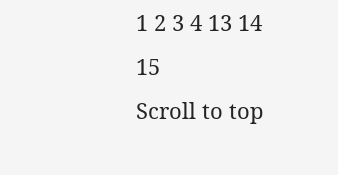1 2 3 4 13 14 15
Scroll to top